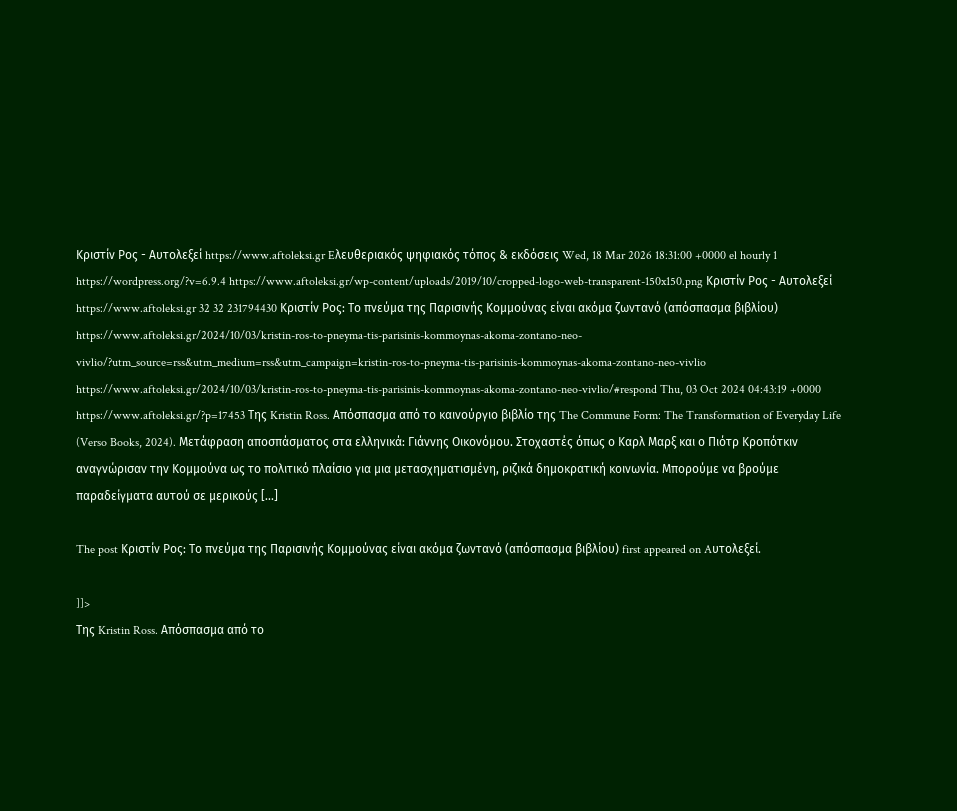Κριστίν Ρος - Aυτολεξεί https://www.aftoleksi.gr Eλευθεριακός ψηφιακός τόπος & εκδόσεις Wed, 18 Mar 2026 18:31:00 +0000 el hourly 1 https://wordpress.org/?v=6.9.4 https://www.aftoleksi.gr/wp-content/uploads/2019/10/cropped-logo-web-transparent-150x150.png Κριστίν Ρος - Aυτολεξεί https://www.aftoleksi.gr 32 32 231794430 Κριστίν Ρος: Το πνεύμα της Παρισινής Κομμούνας είναι ακόμα ζωντανό (απόσπασμα βιβλίου) https://www.aftoleksi.gr/2024/10/03/kristin-ros-to-pneyma-tis-parisinis-kommoynas-akoma-zontano-neo-vivlio/?utm_source=rss&utm_medium=rss&utm_campaign=kristin-ros-to-pneyma-tis-parisinis-kommoynas-akoma-zontano-neo-vivlio https://www.aftoleksi.gr/2024/10/03/kristin-ros-to-pneyma-tis-parisinis-kommoynas-akoma-zontano-neo-vivlio/#respond Thu, 03 Oct 2024 04:43:19 +0000 https://www.aftoleksi.gr/?p=17453 Της Kristin Ross. Aπόσπασμα από το καινούργιο βιβλίο της The Commune Form: The Transformation of Everyday Life (Verso Books, 2024). Μετάφραση αποσπάσματος στα ελληνικά: Γιάννης Οικονόμου. Στοχαστές όπως ο Καρλ Μαρξ και ο Πιότρ Κροπότκιν αναγνώρισαν την Kομμούνα ως το πολιτικό πλαίσιο για μια μετασχηματισμένη, ριζικά δημοκρατική κοινωνία. Μπορούμε να βρούμε παραδείγματα αυτού σε μερικούς [...]

The post Κριστίν Ρος: Το πνεύμα της Παρισινής Κομμούνας είναι ακόμα ζωντανό (απόσπασμα βιβλίου) first appeared on Aυτολεξεί.

]]>
Της Kristin Ross. Aπόσπασμα από το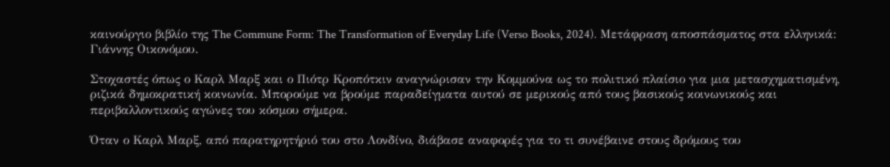καινούργιο βιβλίο της The Commune Form: The Transformation of Everyday Life (Verso Books, 2024). Μετάφραση αποσπάσματος στα ελληνικά: Γιάννης Οικονόμου.

Στοχαστές όπως ο Καρλ Μαρξ και ο Πιότρ Κροπότκιν αναγνώρισαν την Kομμούνα ως το πολιτικό πλαίσιο για μια μετασχηματισμένη, ριζικά δημοκρατική κοινωνία. Μπορούμε να βρούμε παραδείγματα αυτού σε μερικούς από τους βασικούς κοινωνικούς και περιβαλλοντικούς αγώνες του κόσμου σήμερα.

Όταν ο Καρλ Μαρξ, από παρατηρητήριό του στο Λονδίνο, διάβασε αναφορές για το τι συνέβαινε στους δρόμους του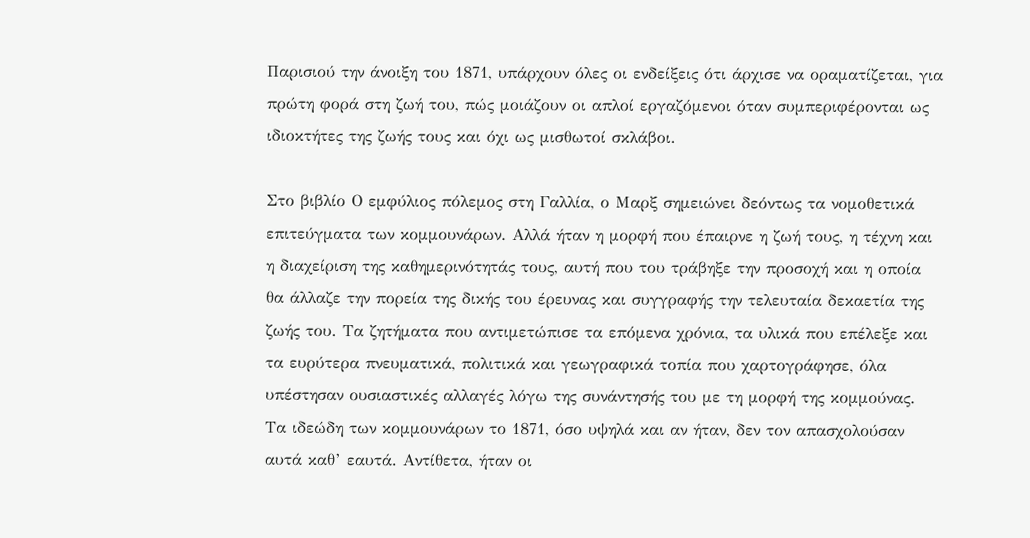Παρισιού την άνοιξη του 1871, υπάρχουν όλες οι ενδείξεις ότι άρχισε να οραματίζεται, για πρώτη φορά στη ζωή του, πώς μοιάζουν οι απλοί εργαζόμενοι όταν συμπεριφέρονται ως ιδιοκτήτες της ζωής τους και όχι ως μισθωτοί σκλάβοι.

Στο βιβλίο Ο εμφύλιος πόλεμος στη Γαλλία, ο Μαρξ σημειώνει δεόντως τα νομοθετικά επιτεύγματα των κομμουνάρων. Αλλά ήταν η μορφή που έπαιρνε η ζωή τους, η τέχνη και η διαχείριση της καθημερινότητάς τους, αυτή που του τράβηξε την προσοχή και η οποία θα άλλαζε την πορεία της δικής του έρευνας και συγγραφής την τελευταία δεκαετία της ζωής του. Τα ζητήματα που αντιμετώπισε τα επόμενα χρόνια, τα υλικά που επέλεξε και τα ευρύτερα πνευματικά, πολιτικά και γεωγραφικά τοπία που χαρτογράφησε, όλα υπέστησαν ουσιαστικές αλλαγές λόγω της συνάντησής του με τη μορφή της κομμούνας. Τα ιδεώδη των κομμουνάρων το 1871, όσο υψηλά και αν ήταν, δεν τον απασχολούσαν αυτά καθ’ εαυτά. Αντίθετα, ήταν οι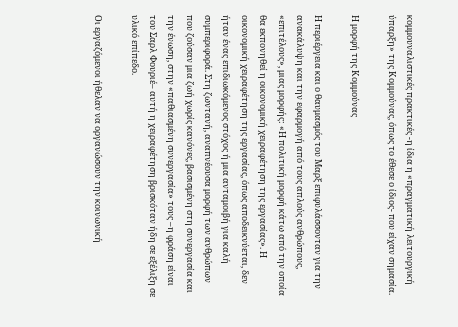κομμουναλιστικές πρακτικές -η ίδια η «πραγματική λειτουργική ύπαρξη» της Κομμούνας, όπως το έθεσε ο ίδιος- που είχαν σημασία.

Η μορφή της Κομμούνας

Η περιέργεια και ο θαυμασμός του Μαρξ επιφυλάσσονταν για την ανακάλυψη και την εφαρμογή από τους απλούς ανθρώπους, «επιτέλους», μιας μορφής: «Η πολιτική μορφή κάτω από την οποία θα εκπονηθεί η οικονομική χειραφέτηση της εργασίας». Η οικονομική χειραφέτηση της εργασίας, όπως αποδεικνύεται, δεν ήταν ένας επιδιωκόμενος στόχος ή μια ανταμοιβή για καλή συμπεριφορά. Στη ζωντανή, αναπνέουσα μορφή των ανθρώπων που ζούσαν μια ζωή χωρίς κανόνες, βασισμένη στη συνεργασία και την ένωση, στην «παθιασμένη συνεργασία» τους –η φράση είναι του Σαρλ Φουριέ– αυτή η χειραφέτηση βρισκόταν ήδη σε εξέλιξη σε υλικό επίπεδο.

Οι εργαζόμενοι ήθελαν να οργανώσουν την κοινωνική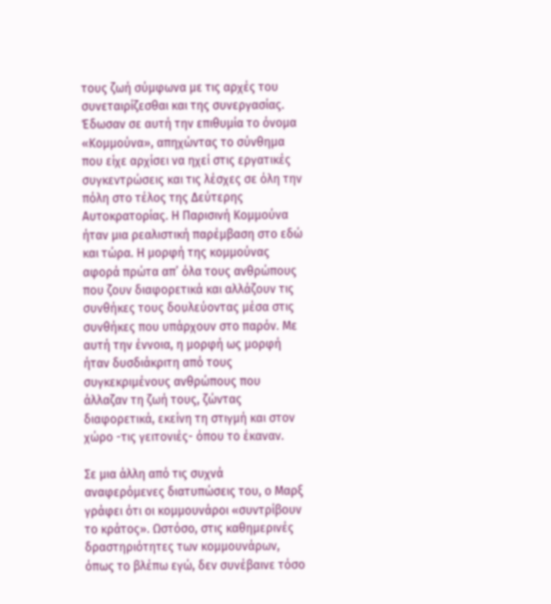τους ζωή σύμφωνα με τις αρχές του συνεταιρίζεσθαι και της συνεργασίας. Έδωσαν σε αυτή την επιθυμία το όνομα «Κομμούνα», απηχώντας το σύνθημα που είχε αρχίσει να ηχεί στις εργατικές συγκεντρώσεις και τις λέσχες σε όλη την πόλη στο τέλος της Δεύτερης Αυτοκρατορίας. Η Παρισινή Κομμούνα ήταν μια ρεαλιστική παρέμβαση στο εδώ και τώρα. Η μορφή της κομμούνας αφορά πρώτα απ’ όλα τους ανθρώπους που ζουν διαφορετικά και αλλάζουν τις συνθήκες τους δουλεύοντας μέσα στις συνθήκες που υπάρχουν στο παρόν. Με αυτή την έννοια, η μορφή ως μορφή ήταν δυσδιάκριτη από τους συγκεκριμένους ανθρώπους που άλλαζαν τη ζωή τους, ζώντας διαφορετικά, εκείνη τη στιγμή και στον χώρο -τις γειτονιές- όπου το έκαναν.

Σε μια άλλη από τις συχνά αναφερόμενες διατυπώσεις του, ο Μαρξ γράφει ότι οι κομμουνάροι «συντρίβουν το κράτος». Ωστόσο, στις καθημερινές δραστηριότητες των κομμουνάρων, όπως το βλέπω εγώ, δεν συνέβαινε τόσο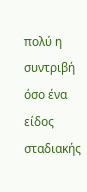πολύ η συντριβή όσο ένα είδος σταδιακής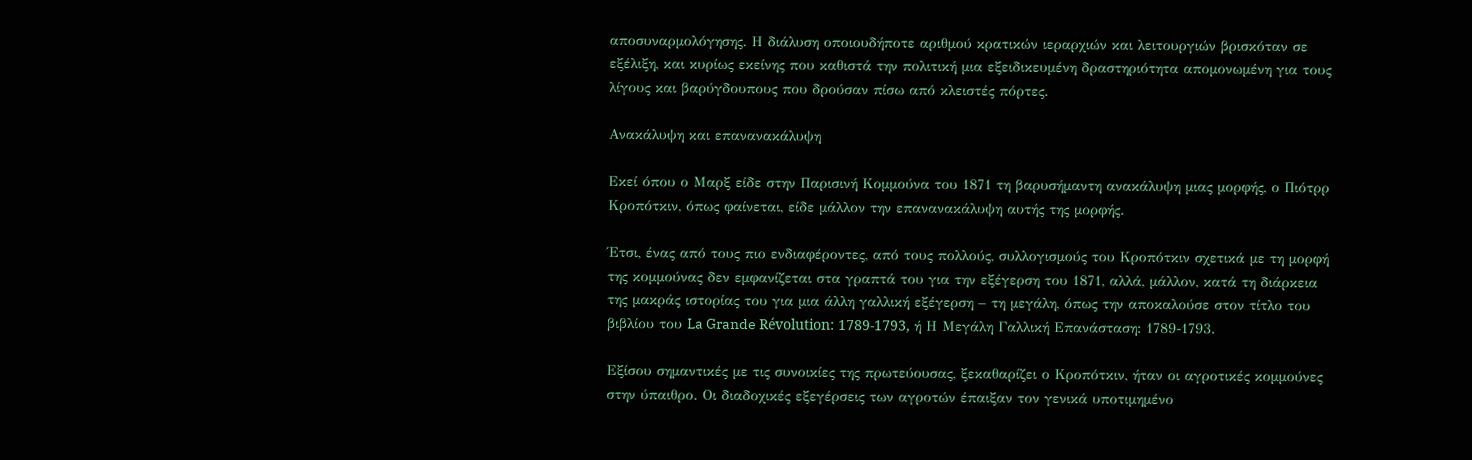αποσυναρμολόγησης. Η διάλυση οποιουδήποτε αριθμού κρατικών ιεραρχιών και λειτουργιών βρισκόταν σε εξέλιξη, και κυρίως εκείνης που καθιστά την πολιτική μια εξειδικευμένη δραστηριότητα απομονωμένη για τους λίγους και βαρύγδουπους που δρούσαν πίσω από κλειστές πόρτες.

Ανακάλυψη και επανανακάλυψη

Εκεί όπου ο Μαρξ είδε στην Παρισινή Κομμούνα του 1871 τη βαρυσήμαντη ανακάλυψη μιας μορφής, ο Πιότρρ Κροπότκιν, όπως φαίνεται, είδε μάλλον την επανανακάλυψη αυτής της μορφής.

Έτσι, ένας από τους πιο ενδιαφέροντες, από τους πολλούς, συλλογισμούς του Κροπότκιν σχετικά με τη μορφή της κομμούνας δεν εμφανίζεται στα γραπτά του για την εξέγερση του 1871, αλλά, μάλλον, κατά τη διάρκεια της μακράς ιστορίας του για μια άλλη γαλλική εξέγερση – τη μεγάλη, όπως την αποκαλούσε στον τίτλο του βιβλίου του La Grande Révolution: 1789-1793, ή Η Μεγάλη Γαλλική Επανάσταση: 1789-1793.

Εξίσου σημαντικές με τις συνοικίες της πρωτεύουσας, ξεκαθαρίζει ο Κροπότκιν, ήταν οι αγροτικές κομμούνες στην ύπαιθρο. Οι διαδοχικές εξεγέρσεις των αγροτών έπαιξαν τον γενικά υποτιμημένο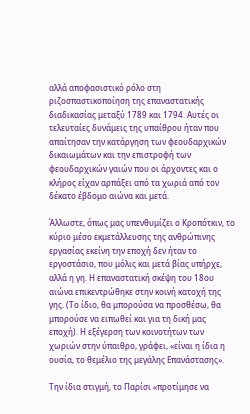αλλά αποφασιστικό ρόλο στη ριζοσπαστικοποίηση της επαναστατικής διαδικασίας μεταξύ 1789 και 1794. Αυτές οι τελευταίες δυνάμεις της υπαίθρου ήταν που απαίτησαν την κατάργηση των φεουδαρχικών δικαιωμάτων και την επιστροφή των φεουδαρχικών γαιών που οι άρχοντες και ο κλήρος είχαν αρπάξει από τα χωριά από τον δέκατο έβδομο αιώνα και μετά.

Άλλωστε, όπως μας υπενθυμίζει ο Κροπότκιν, το κύριο μέσο εκμετάλλευσης της ανθρώπινης εργασίας εκείνη την εποχή δεν ήταν το εργοστάσιο, που μόλις και μετά βίας υπήρχε, αλλά η γη. Η επαναστατική σκέψη του 18ου αιώνα επικεντρώθηκε στην κοινή κατοχή της γης. (Το ίδιο, θα μπορούσα να προσθέσω, θα μπορούσε να ειπωθεί και για τη δική μας εποχή). Η εξέγερση των κοινοτήτων των χωριών στην ύπαιθρο, γράφει, «είναι η ίδια η ουσία, το θεμέλιο της μεγάλης Επανάστασης».

Την ίδια στιγμή, το Παρίσι «προτίμησε να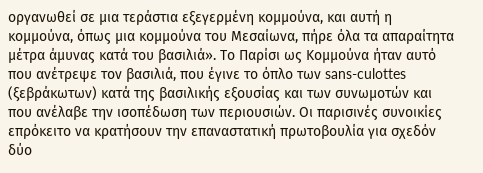οργανωθεί σε μια τεράστια εξεγερμένη κομμούνα, και αυτή η κομμούνα, όπως μια κομμούνα του Μεσαίωνα, πήρε όλα τα απαραίτητα μέτρα άμυνας κατά του βασιλιά». Το Παρίσι ως Κομμούνα ήταν αυτό που ανέτρεψε τον βασιλιά, που έγινε το όπλο των sans-culottes (ξεβράκωτων) κατά της βασιλικής εξουσίας και των συνωμοτών και που ανέλαβε την ισοπέδωση των περιουσιών. Οι παρισινές συνοικίες επρόκειτο να κρατήσουν την επαναστατική πρωτοβουλία για σχεδόν δύο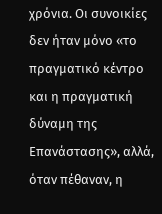χρόνια. Οι συνοικίες δεν ήταν μόνο «το πραγματικό κέντρο και η πραγματική δύναμη της Επανάστασης», αλλά, όταν πέθαναν, η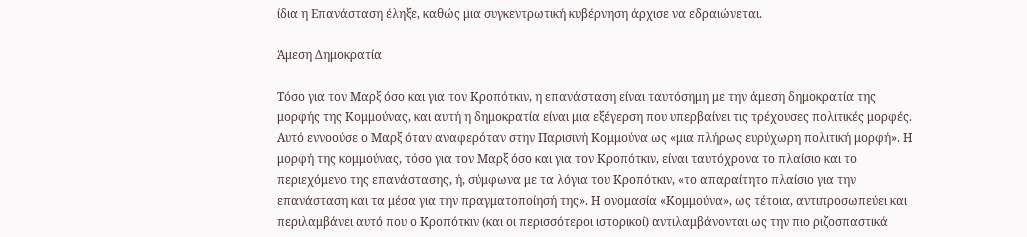ίδια η Επανάσταση έληξε, καθώς μια συγκεντρωτική κυβέρνηση άρχισε να εδραιώνεται.

Άμεση Δημοκρατία

Τόσο για τον Μαρξ όσο και για τον Κροπότκιν, η επανάσταση είναι ταυτόσημη με την άμεση δημοκρατία της μορφής της Κομμούνας, και αυτή η δημοκρατία είναι μια εξέγερση που υπερβαίνει τις τρέχουσες πολιτικές μορφές. Αυτό εννοούσε ο Μαρξ όταν αναφερόταν στην Παρισινή Κομμούνα ως «μια πλήρως ευρύχωρη πολιτική μορφή». Η μορφή της κομμούνας, τόσο για τον Μαρξ όσο και για τον Κροπότκιν, είναι ταυτόχρονα το πλαίσιο και το περιεχόμενο της επανάστασης, ή, σύμφωνα με τα λόγια του Κροπότκιν, «το απαραίτητο πλαίσιο για την επανάσταση και τα μέσα για την πραγματοποίησή της». Η ονομασία «Κομμούνα», ως τέτοια, αντιπροσωπεύει και περιλαμβάνει αυτό που ο Κροπότκιν (και οι περισσότεροι ιστορικοί) αντιλαμβάνονται ως την πιο ριζοσπαστικά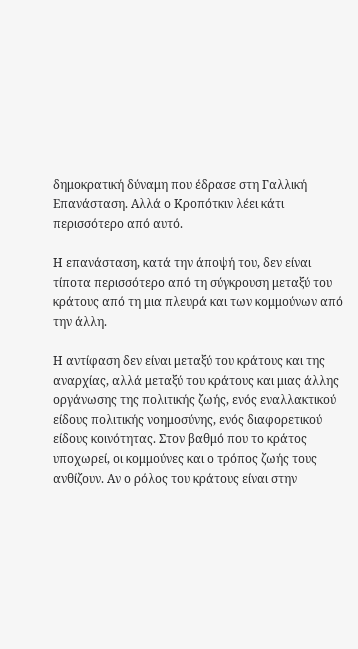δημοκρατική δύναμη που έδρασε στη Γαλλική Επανάσταση. Αλλά ο Κροπότκιν λέει κάτι περισσότερο από αυτό.

Η επανάσταση, κατά την άποψή του, δεν είναι τίποτα περισσότερο από τη σύγκρουση μεταξύ του κράτους από τη μια πλευρά και των κομμούνων από την άλλη.

Η αντίφαση δεν είναι μεταξύ του κράτους και της αναρχίας, αλλά μεταξύ του κράτους και μιας άλλης οργάνωσης της πολιτικής ζωής, ενός εναλλακτικού είδους πολιτικής νοημοσύνης, ενός διαφορετικού είδους κοινότητας. Στον βαθμό που το κράτος υποχωρεί, οι κομμούνες και ο τρόπος ζωής τους ανθίζουν. Αν ο ρόλος του κράτους είναι στην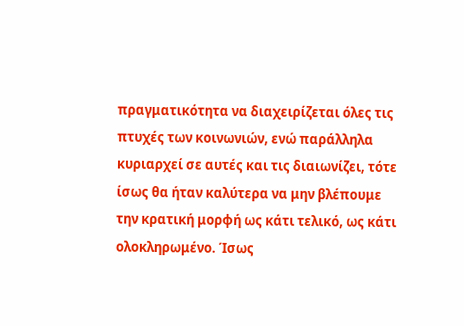πραγματικότητα να διαχειρίζεται όλες τις πτυχές των κοινωνιών, ενώ παράλληλα κυριαρχεί σε αυτές και τις διαιωνίζει, τότε ίσως θα ήταν καλύτερα να μην βλέπουμε την κρατική μορφή ως κάτι τελικό, ως κάτι ολοκληρωμένο. Ίσως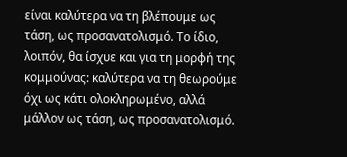είναι καλύτερα να τη βλέπουμε ως τάση, ως προσανατολισμό. Το ίδιο, λοιπόν, θα ίσχυε και για τη μορφή της κομμούνας: καλύτερα να τη θεωρούμε όχι ως κάτι ολοκληρωμένο, αλλά μάλλον ως τάση, ως προσανατολισμό.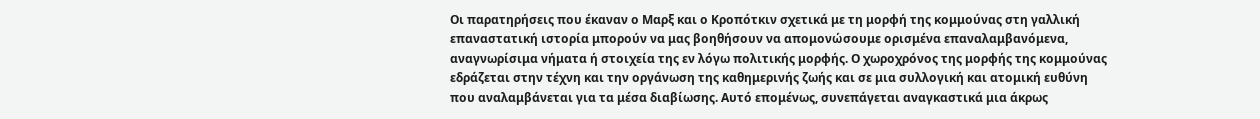Οι παρατηρήσεις που έκαναν ο Μαρξ και ο Κροπότκιν σχετικά με τη μορφή της κομμούνας στη γαλλική επαναστατική ιστορία μπορούν να μας βοηθήσουν να απομονώσουμε ορισμένα επαναλαμβανόμενα, αναγνωρίσιμα νήματα ή στοιχεία της εν λόγω πολιτικής μορφής. Ο χωροχρόνος της μορφής της κομμούνας εδράζεται στην τέχνη και την οργάνωση της καθημερινής ζωής και σε μια συλλογική και ατομική ευθύνη που αναλαμβάνεται για τα μέσα διαβίωσης. Αυτό επομένως, συνεπάγεται αναγκαστικά μια άκρως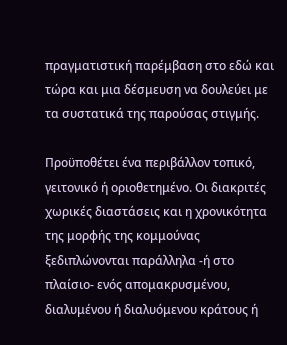πραγματιστική παρέμβαση στο εδώ και τώρα και μια δέσμευση να δουλεύει με τα συστατικά της παρούσας στιγμής.

Προϋποθέτει ένα περιβάλλον τοπικό, γειτονικό ή οριοθετημένο. Οι διακριτές χωρικές διαστάσεις και η χρονικότητα της μορφής της κομμούνας ξεδιπλώνονται παράλληλα -ή στο πλαίσιο- ενός απομακρυσμένου, διαλυμένου ή διαλυόμενου κράτους ή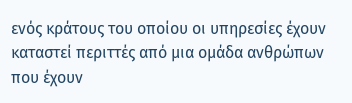ενός κράτους του οποίου οι υπηρεσίες έχουν καταστεί περιττές από μια ομάδα ανθρώπων που έχουν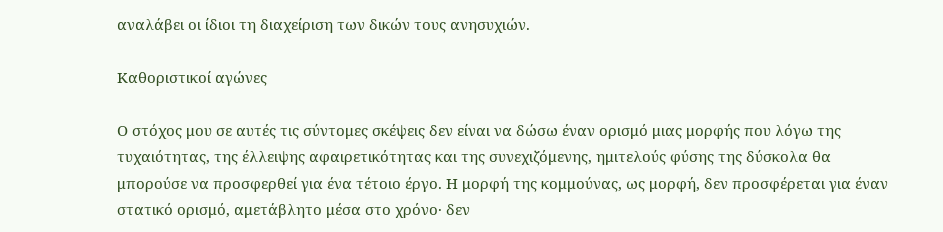αναλάβει οι ίδιοι τη διαχείριση των δικών τους ανησυχιών.

Καθοριστικοί αγώνες

Ο στόχος μου σε αυτές τις σύντομες σκέψεις δεν είναι να δώσω έναν ορισμό μιας μορφής που λόγω της τυχαιότητας, της έλλειψης αφαιρετικότητας και της συνεχιζόμενης, ημιτελούς φύσης της δύσκολα θα μπορούσε να προσφερθεί για ένα τέτοιο έργο. Η μορφή της κομμούνας, ως μορφή, δεν προσφέρεται για έναν στατικό ορισμό, αμετάβλητο μέσα στο χρόνο· δεν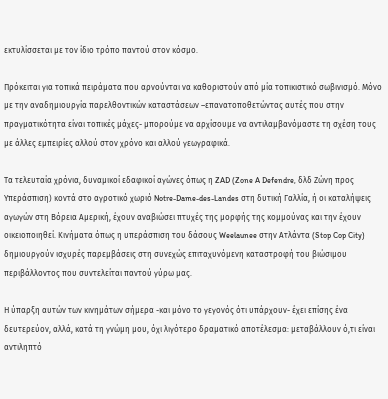εκτυλίσσεται με τον ίδιο τρόπο παντού στον κόσμο.

Πρόκειται για τοπικά πειράματα που αρνούνται να καθοριστούν από μία τοπικιστικό σωβινισμό. Μόνο με την αναδημιουργία παρελθοντικών καταστάσεων –επανατοποθετώντας αυτές που στην πραγματικότητα είναι τοπικές μάχες- μπορούμε να αρχίσουμε να αντιλαμβανόμαστε τη σχέση τους με άλλες εμπειρίες αλλού στον χρόνο και αλλού γεωγραφικά.

Τα τελευταία χρόνια, δυναμικοί εδαφικοί αγώνες όπως η ZAD (Zone A Defendre, δλδ Ζώνη προς Υπεράσπιση) κοντά στο αγροτικό χωριό Notre-Dame-des-Landes στη δυτική Γαλλία, ή οι καταλήψεις αγωγών στη Βόρεια Αμερική, έχουν αναβιώσει πτυχές της μορφής της κομμούνας και την έχουν οικειοποιηθεί. Κινήματα όπως η υπεράσπιση του δάσους Weelaunee στην Ατλάντα (Stop Cop City) δημιουργούν ισχυρές παρεμβάσεις στη συνεχώς επιταχυνόμενη καταστροφή του βιώσιμου περιβάλλοντος που συντελείται παντού γύρω μας.

Η ύπαρξη αυτών των κινημάτων σήμερα -και μόνο το γεγονός ότι υπάρχουν- έχει επίσης ένα δευτερεύον, αλλά, κατά τη γνώμη μου, όχι λιγότερο δραματικό αποτέλεσμα: μεταβάλλουν ό,τι είναι αντιληπτό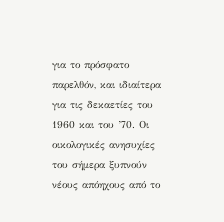για το πρόσφατο παρελθόν, και ιδιαίτερα για τις δεκαετίες του 1960 και του ’70. Οι οικολογικές ανησυχίες του σήμερα ξυπνούν νέους απόηχους από το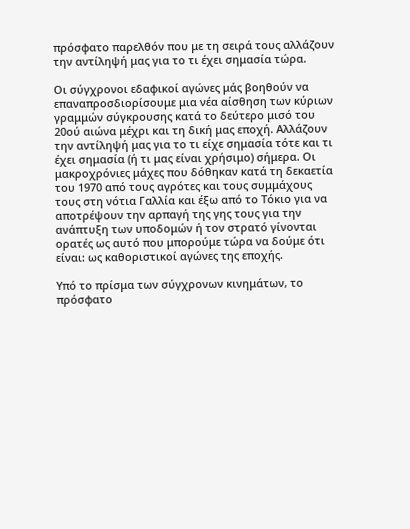πρόσφατο παρελθόν που με τη σειρά τους αλλάζουν την αντίληψή μας για το τι έχει σημασία τώρα.

Οι σύγχρονοι εδαφικοί αγώνες μάς βοηθούν να επαναπροσδιορίσουμε μια νέα αίσθηση των κύριων γραμμών σύγκρουσης κατά το δεύτερο μισό του 20ού αιώνα μέχρι και τη δική μας εποχή. Αλλάζουν την αντίληψή μας για το τι είχε σημασία τότε και τι έχει σημασία (ή τι μας είναι χρήσιμο) σήμερα. Οι μακροχρόνιες μάχες που δόθηκαν κατά τη δεκαετία του 1970 από τους αγρότες και τους συμμάχους τους στη νότια Γαλλία και έξω από το Τόκιο για να αποτρέψουν την αρπαγή της γης τους για την ανάπτυξη των υποδομών ή τον στρατό γίνονται ορατές ως αυτό που μπορούμε τώρα να δούμε ότι είναι: ως καθοριστικοί αγώνες της εποχής.

Υπό το πρίσμα των σύγχρονων κινημάτων, το πρόσφατο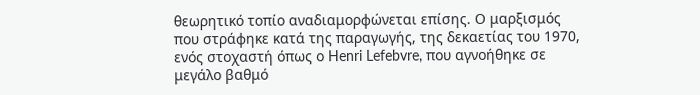θεωρητικό τοπίο αναδιαμορφώνεται επίσης. Ο μαρξισμός που στράφηκε κατά της παραγωγής, της δεκαετίας του 1970, ενός στοχαστή όπως ο Henri Lefebvre, που αγνοήθηκε σε μεγάλο βαθμό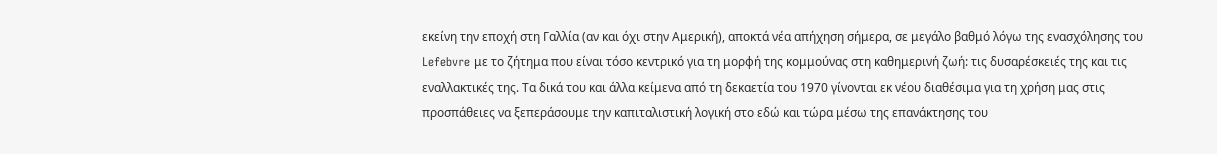εκείνη την εποχή στη Γαλλία (αν και όχι στην Αμερική), αποκτά νέα απήχηση σήμερα, σε μεγάλο βαθμό λόγω της ενασχόλησης του Lefebvre με το ζήτημα που είναι τόσο κεντρικό για τη μορφή της κομμούνας στη καθημερινή ζωή: τις δυσαρέσκειές της και τις εναλλακτικές της. Τα δικά του και άλλα κείμενα από τη δεκαετία του 1970 γίνονται εκ νέου διαθέσιμα για τη χρήση μας στις προσπάθειες να ξεπεράσουμε την καπιταλιστική λογική στο εδώ και τώρα μέσω της επανάκτησης του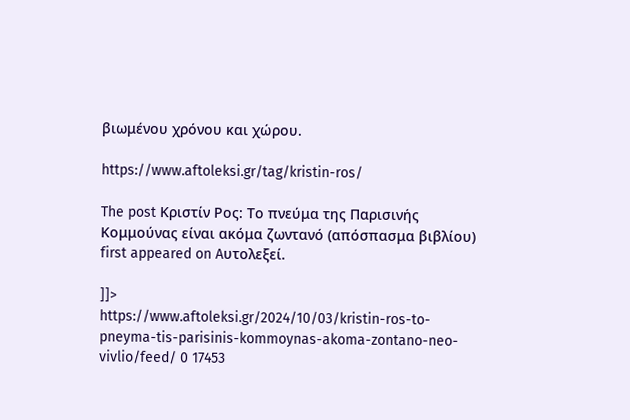βιωμένου χρόνου και χώρου.

https://www.aftoleksi.gr/tag/kristin-ros/

The post Κριστίν Ρος: Το πνεύμα της Παρισινής Κομμούνας είναι ακόμα ζωντανό (απόσπασμα βιβλίου) first appeared on Aυτολεξεί.

]]>
https://www.aftoleksi.gr/2024/10/03/kristin-ros-to-pneyma-tis-parisinis-kommoynas-akoma-zontano-neo-vivlio/feed/ 0 17453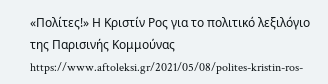«Πολίτες!» Η Κριστίν Ρος για το πολιτικό λεξιλόγιο της Παρισινής Κομμούνας https://www.aftoleksi.gr/2021/05/08/polites-kristin-ros-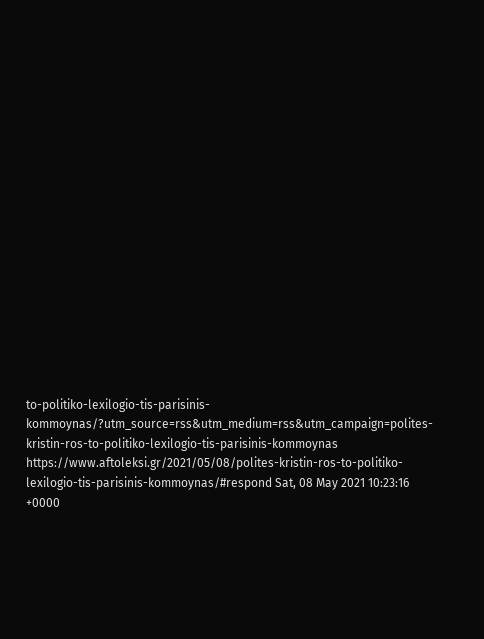to-politiko-lexilogio-tis-parisinis-kommoynas/?utm_source=rss&utm_medium=rss&utm_campaign=polites-kristin-ros-to-politiko-lexilogio-tis-parisinis-kommoynas https://www.aftoleksi.gr/2021/05/08/polites-kristin-ros-to-politiko-lexilogio-tis-parisinis-kommoynas/#respond Sat, 08 May 2021 10:23:16 +0000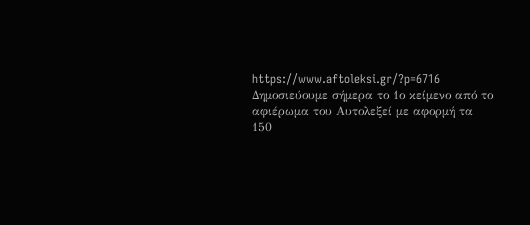https://www.aftoleksi.gr/?p=6716 Δημοσιεύουμε σήμερα το 1ο κείμενο από το αφιέρωμα του Αυτολεξεί με αφορμή τα 150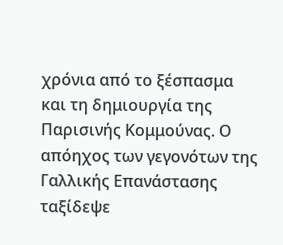χρόνια από το ξέσπασμα και τη δημιουργία της Παρισινής Κομμούνας. Ο απόηχος των γεγονότων της Γαλλικής Επανάστασης ταξίδεψε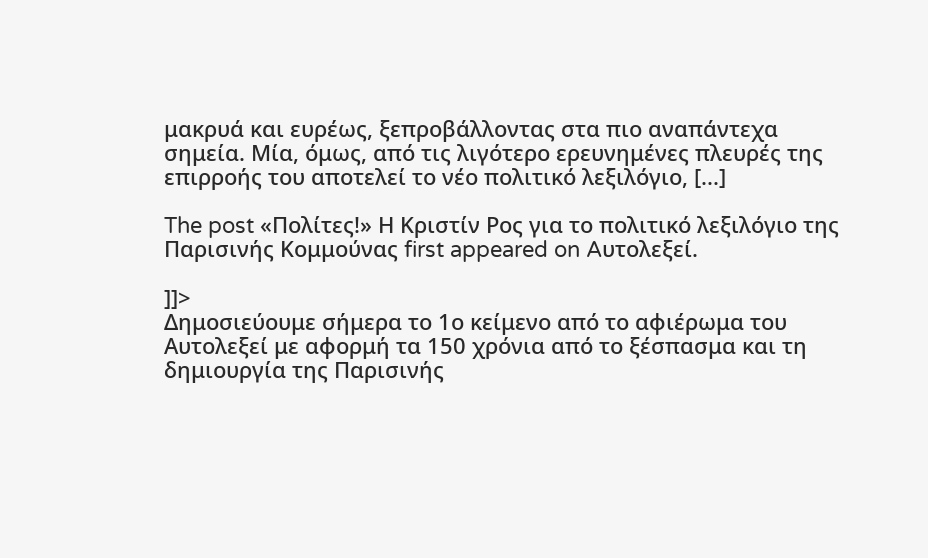μακρυά και ευρέως, ξεπροβάλλοντας στα πιο αναπάντεχα σημεία. Μία, όμως, από τις λιγότερο ερευνημένες πλευρές της επιρροής του αποτελεί το νέο πολιτικό λεξιλόγιο, [...]

The post «Πολίτες!» Η Κριστίν Ρος για το πολιτικό λεξιλόγιο της Παρισινής Κομμούνας first appeared on Aυτολεξεί.

]]>
Δημοσιεύουμε σήμερα το 1ο κείμενο από το αφιέρωμα του Αυτολεξεί με αφορμή τα 150 χρόνια από το ξέσπασμα και τη δημιουργία της Παρισινής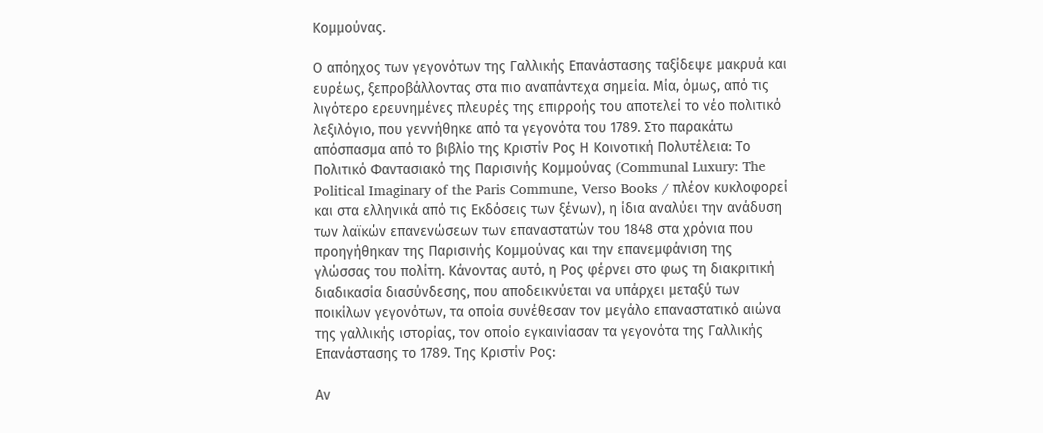Κομμούνας.

Ο απόηχος των γεγονότων της Γαλλικής Επανάστασης ταξίδεψε μακρυά και ευρέως, ξεπροβάλλοντας στα πιο αναπάντεχα σημεία. Μία, όμως, από τις λιγότερο ερευνημένες πλευρές της επιρροής του αποτελεί το νέο πολιτικό λεξιλόγιο, που γεννήθηκε από τα γεγονότα του 1789. Στο παρακάτω απόσπασμα από το βιβλίο της Κριστίν Ρος Η Κοινοτική Πολυτέλεια: Το Πολιτικό Φαντασιακό της Παρισινής Κομμούνας (Communal Luxury: The Political Imaginary of the Paris Commune, Verso Books / πλέον κυκλοφορεί και στα ελληνικά από τις Εκδόσεις των ξένων), η ίδια αναλύει την ανάδυση των λαϊκών επανενώσεων των επαναστατών του 1848 στα χρόνια που προηγήθηκαν της Παρισινής Κομμούνας και την επανεμφάνιση της γλώσσας του πολίτη. Κάνοντας αυτό, η Ρος φέρνει στο φως τη διακριτική διαδικασία διασύνδεσης, που αποδεικνύεται να υπάρχει μεταξύ των ποικίλων γεγονότων, τα οποία συνέθεσαν τον μεγάλο επαναστατικό αιώνα της γαλλικής ιστορίας, τον οποίο εγκαινίασαν τα γεγονότα της Γαλλικής Επανάστασης το 1789. Της Κριστίν Ρος:

Αν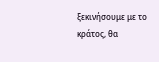ξεκινήσουμε με το κράτος, θα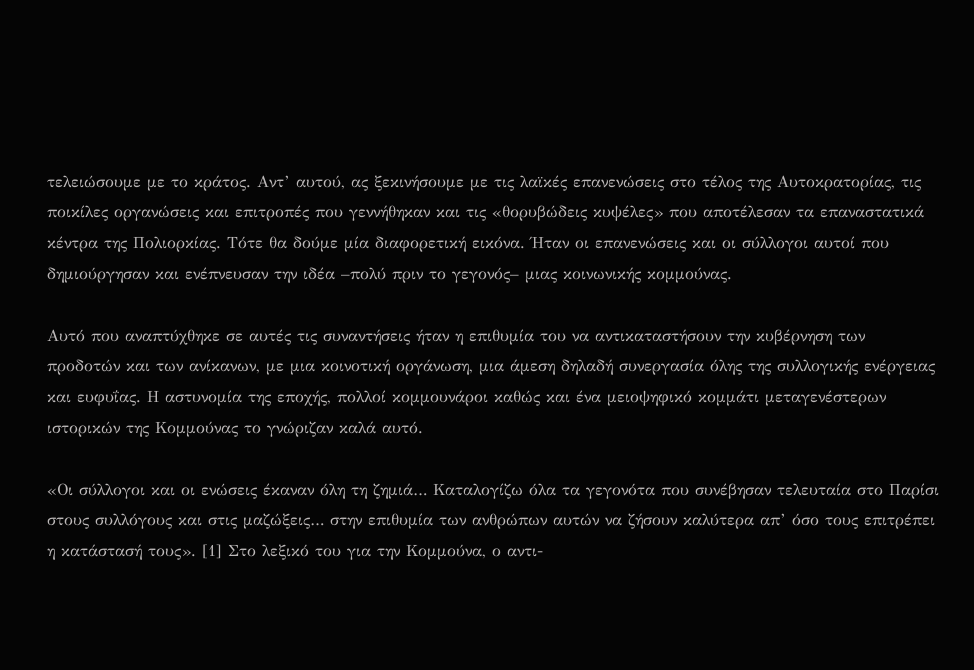τελειώσουμε με το κράτος. Αντ’ αυτού, ας ξεκινήσουμε με τις λαϊκές επανενώσεις στο τέλος της Αυτοκρατορίας, τις ποικίλες οργανώσεις και επιτροπές που γεννήθηκαν και τις «θορυβώδεις κυψέλες» που αποτέλεσαν τα επαναστατικά κέντρα της Πολιορκίας. Τότε θα δούμε μία διαφορετική εικόνα. Ήταν οι επανενώσεις και οι σύλλογοι αυτοί που δημιούργησαν και ενέπνευσαν την ιδέα –πολύ πριν το γεγονός– μιας κοινωνικής κομμούνας.

Αυτό που αναπτύχθηκε σε αυτές τις συναντήσεις ήταν η επιθυμία του να αντικαταστήσουν την κυβέρνηση των προδοτών και των ανίκανων, με μια κοινοτική οργάνωση, μια άμεση δηλαδή συνεργασία όλης της συλλογικής ενέργειας και ευφυΐας. Η αστυνομία της εποχής, πολλοί κομμουνάροι καθώς και ένα μειοψηφικό κομμάτι μεταγενέστερων ιστορικών της Κομμούνας το γνώριζαν καλά αυτό.

«Οι σύλλογοι και οι ενώσεις έκαναν όλη τη ζημιά… Καταλογίζω όλα τα γεγονότα που συνέβησαν τελευταία στο Παρίσι στους συλλόγους και στις μαζώξεις… στην επιθυμία των ανθρώπων αυτών να ζήσουν καλύτερα απ’ όσο τους επιτρέπει η κατάστασή τους». [1] Στο λεξικό του για την Κομμούνα, ο αντι-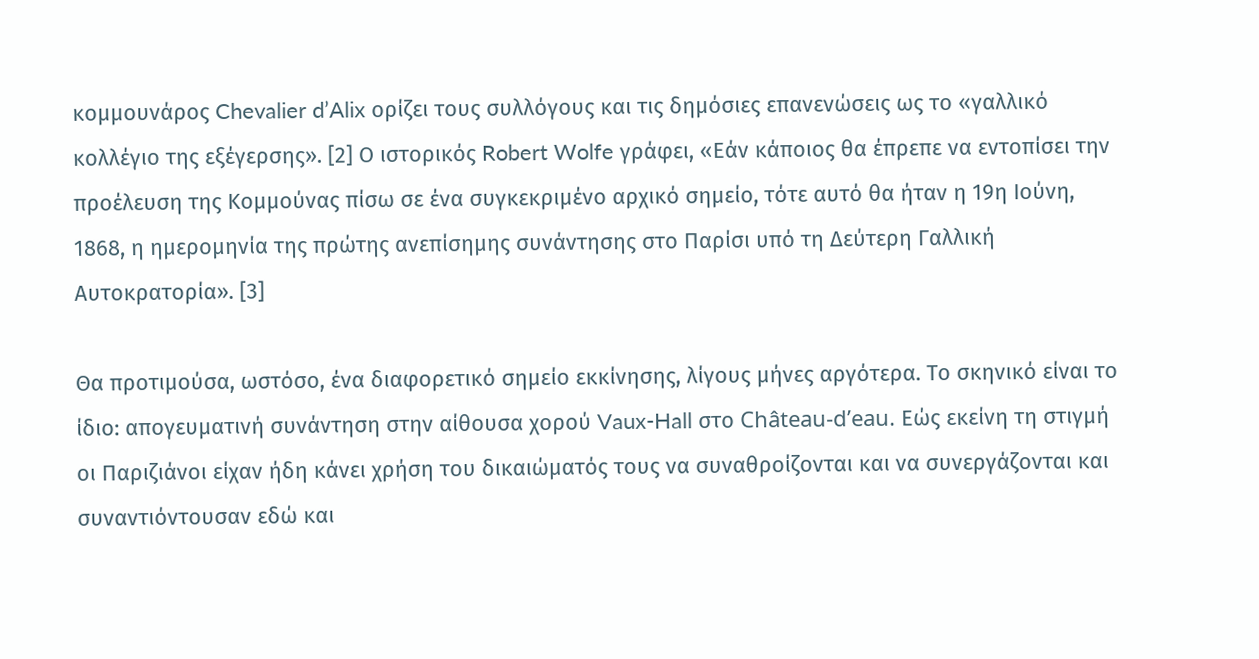κομμουνάρος Chevalier d’Alix ορίζει τους συλλόγους και τις δημόσιες επανενώσεις ως το «γαλλικό κολλέγιο της εξέγερσης». [2] Ο ιστορικός Robert Wolfe γράφει, «Εάν κάποιος θα έπρεπε να εντοπίσει την προέλευση της Κομμούνας πίσω σε ένα συγκεκριμένο αρχικό σημείο, τότε αυτό θα ήταν η 19η Ιούνη, 1868, η ημερομηνία της πρώτης ανεπίσημης συνάντησης στο Παρίσι υπό τη Δεύτερη Γαλλική Αυτοκρατορία». [3]

Θα προτιμούσα, ωστόσο, ένα διαφορετικό σημείο εκκίνησης, λίγους μήνες αργότερα. Το σκηνικό είναι το ίδιο: απογευματινή συνάντηση στην αίθουσα χορού Vaux-Hall στο Château-d’eau. Εώς εκείνη τη στιγμή οι Παριζιάνοι είχαν ήδη κάνει χρήση του δικαιώματός τους να συναθροίζονται και να συνεργάζονται και συναντιόντουσαν εδώ και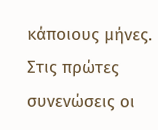κάποιους μήνες. Στις πρώτες συνενώσεις οι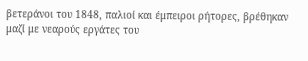βετεράνοι του 1848, παλιοί και έμπειροι ρήτορες, βρέθηκαν μαζί με νεαρούς εργάτες του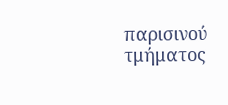παρισινού τμήματος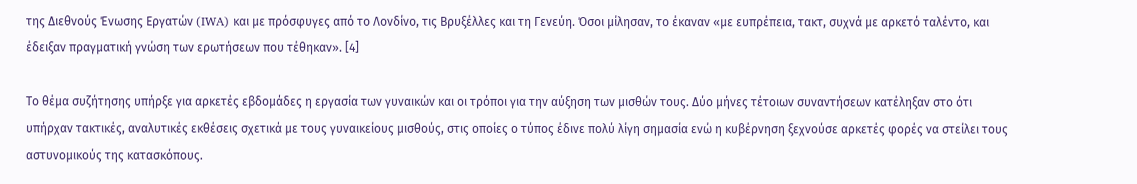της Διεθνούς Ένωσης Εργατών (IWA) και με πρόσφυγες από το Λονδίνο, τις Βρυξέλλες και τη Γενεύη. Όσοι μίλησαν, το έκαναν «με ευπρέπεια, τακτ, συχνά με αρκετό ταλέντο, και έδειξαν πραγματική γνώση των ερωτήσεων που τέθηκαν». [4]

Το θέμα συζήτησης υπήρξε για αρκετές εβδομάδες η εργασία των γυναικών και οι τρόποι για την αύξηση των μισθών τους. Δύο μήνες τέτοιων συναντήσεων κατέληξαν στο ότι υπήρχαν τακτικές, αναλυτικές εκθέσεις σχετικά με τους γυναικείους μισθούς, στις οποίες ο τύπος έδινε πολύ λίγη σημασία ενώ η κυβέρνηση ξεχνούσε αρκετές φορές να στείλει τους αστυνομικούς της κατασκόπους.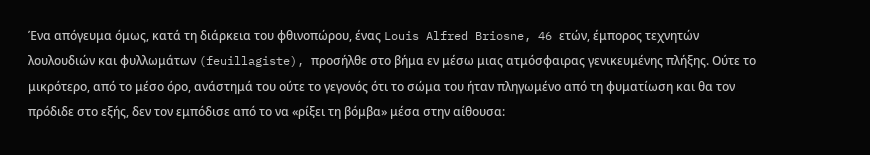Ένα απόγευμα όμως, κατά τη διάρκεια του φθινοπώρου, ένας Louis Alfred Briosne, 46 ετών, έμπορος τεχνητών λουλουδιών και φυλλωμάτων (feuillagiste), προσήλθε στο βήμα εν μέσω μιας ατμόσφαιρας γενικευμένης πλήξης. Ούτε το μικρότερο, από το μέσο όρο, ανάστημά του ούτε το γεγονός ότι το σώμα του ήταν πληγωμένο από τη φυματίωση και θα τον πρόδιδε στο εξής, δεν τον εμπόδισε από το να «ρίξει τη βόμβα» μέσα στην αίθουσα: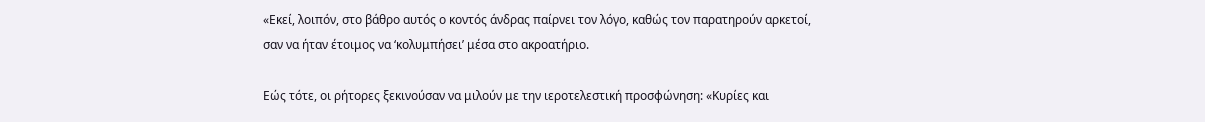«Εκεί, λοιπόν, στο βάθρο αυτός ο κοντός άνδρας παίρνει τον λόγο, καθώς τον παρατηρούν αρκετοί, σαν να ήταν έτοιμος να ‘κολυμπήσει’ μέσα στο ακροατήριο.

Εώς τότε, οι ρήτορες ξεκινούσαν να μιλούν με την ιεροτελεστική προσφώνηση: «Κυρίες και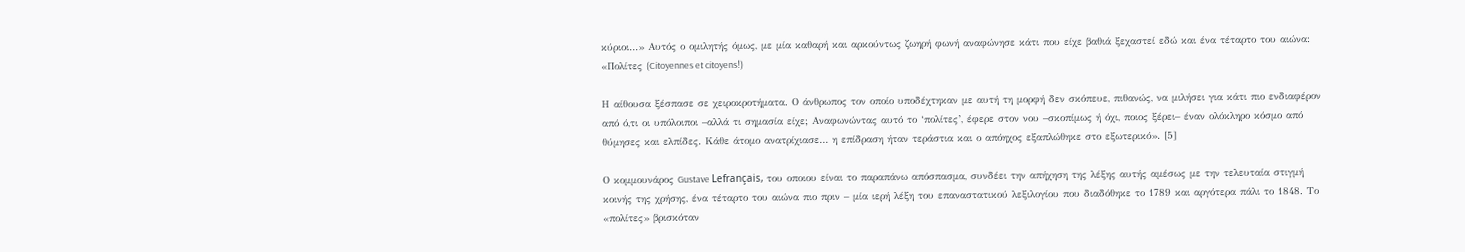κύριοι…» Αυτός ο ομιλητής όμως, με μία καθαρή και αρκούντως ζωηρή φωνή αναφώνησε κάτι που είχε βαθιά ξεχαστεί εδώ και ένα τέταρτο του αιώνα: «Πολίτες (Citoyennes et citoyens!)

Η αίθουσα ξέσπασε σε χειροκροτήματα. Ο άνθρωπος τον οποίο υποδέχτηκαν με αυτή τη μορφή δεν σκόπευε, πιθανώς, να μιλήσει για κάτι πιο ενδιαφέρον από ό,τι οι υπόλοιποι –αλλά τι σημασία είχε; Αναφωνώντας αυτό το ‘πολίτες’, έφερε στον νου –σκοπίμως ή όχι, ποιος ξέρει– έναν ολόκληρο κόσμο από θύμησες και ελπίδες. Κάθε άτομο ανατρίχιασε… η επίδραση ήταν τεράστια και ο απόηχος εξαπλώθηκε στο εξωτερικό». [5]

Ο κομμουνάρος Gustave Lefrançais, του οποιου είναι το παραπάνω απόσπασμα, συνδέει την απήχηση της λέξης αυτής αμέσως με την τελευταία στιγμή κοινής της χρήσης, ένα τέταρτο του αιώνα πιο πριν – μία ιερή λέξη του επαναστατικού λεξιλογίου που διαδόθηκε το 1789 και αργότερα πάλι το 1848. Το «πολίτες» βρισκόταν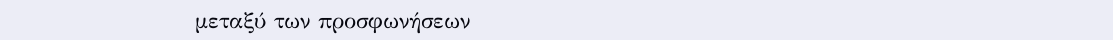μεταξύ των προσφωνήσεων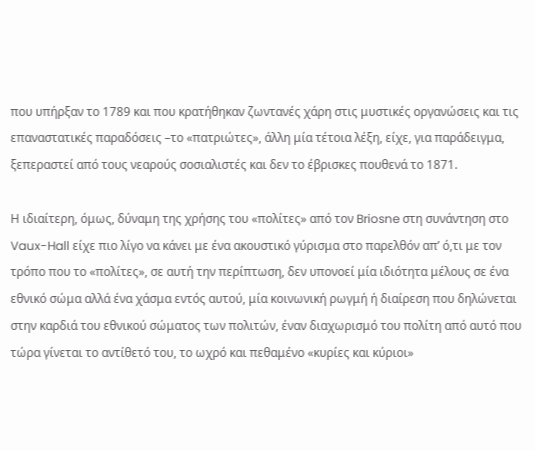που υπήρξαν το 1789 και που κρατήθηκαν ζωντανές χάρη στις μυστικές οργανώσεις και τις επαναστατικές παραδόσεις –το «πατριώτες», άλλη μία τέτοια λέξη, είχε, για παράδειγμα, ξεπεραστεί από τους νεαρούς σοσιαλιστές και δεν το έβρισκες πουθενά το 1871.

Η ιδιαίτερη, όμως, δύναμη της χρήσης του «πολίτες» από τον Briosne στη συνάντηση στο Vaux-Hall είχε πιο λίγο να κάνει με ένα ακουστικό γύρισμα στο παρελθόν απ’ ό,τι με τον τρόπο που το «πολίτες», σε αυτή την περίπτωση, δεν υπονοεί μία ιδιότητα μέλους σε ένα εθνικό σώμα αλλά ένα χάσμα εντός αυτού, μία κοινωνική ρωγμή ή διαίρεση που δηλώνεται στην καρδιά του εθνικού σώματος των πολιτών, έναν διαχωρισμό του πολίτη από αυτό που τώρα γίνεται το αντίθετό του, το ωχρό και πεθαμένο «κυρίες και κύριοι»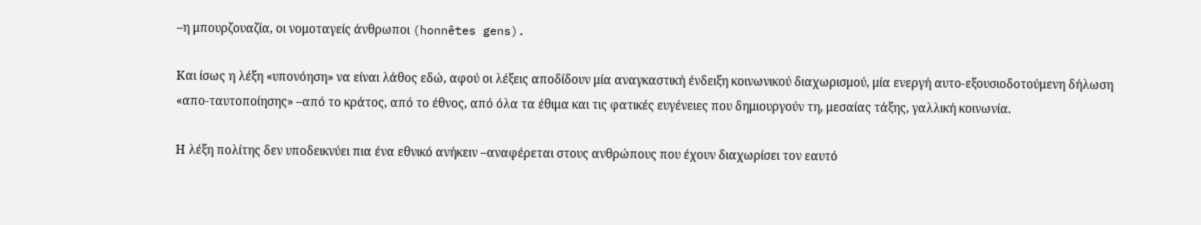–η μπουρζουαζία, οι νομοταγείς άνθρωποι (honnêtes gens).

Και ίσως η λέξη «υπονόηση» να είναι λάθος εδώ, αφού οι λέξεις αποδίδουν μία αναγκαστική ένδειξη κοινωνικού διαχωρισμού, μία ενεργή αυτο-εξουσιοδοτούμενη δήλωση «απο-ταυτοποίησης» –από το κράτος, από το έθνος, από όλα τα έθιμα και τις φατικές ευγένειες που δημιουργούν τη, μεσαίας τάξης, γαλλική κοινωνία.

Η λέξη πολίτης δεν υποδεικνύει πια ένα εθνικό ανήκειν –αναφέρεται στους ανθρώπους που έχουν διαχωρίσει τον εαυτό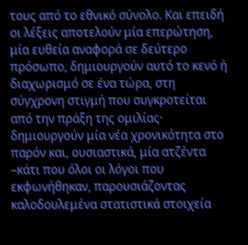τους από το εθνικό σύνολο. Και επειδή οι λέξεις αποτελούν μία επερώτηση, μία ευθεία αναφορά σε δεύτερο πρόσωπο, δημιουργούν αυτό το κενό ή διαχωρισμό σε ένα τώρα, στη σύγχρονη στιγμή που συγκροτείται από την πράξη της ομιλίας· δημιουργούν μία νέα χρονικότητα στο παρόν και, ουσιαστικά, μία ατζέντα –κάτι που όλοι οι λόγοι που εκφωνήθηκαν, παρουσιάζοντας καλοδουλεμένα στατιστικά στοιχεία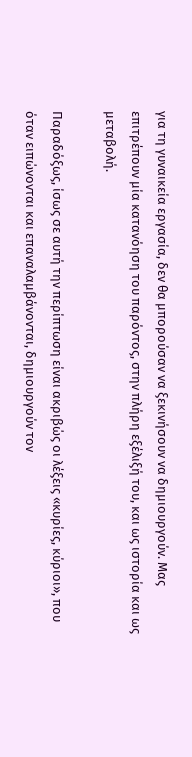για τη γυναικεία εργασία, δεν θα μπορούσαν να ξεκινήσουν να δημιουργούν. Μας επιτρέπουν μία κατανόηση του παρόντος, στην πλήρη εξέλιξή του, και ως ιστορία και ως μεταβολή.

Παραδόξως, ίσως σε αυτή την περίπτωση είναι ακριβώς οι λέξεις «κυρίες, κύριοι», που όταν ειπώνονται και επαναλαμβάνονται, δημιουργούν τον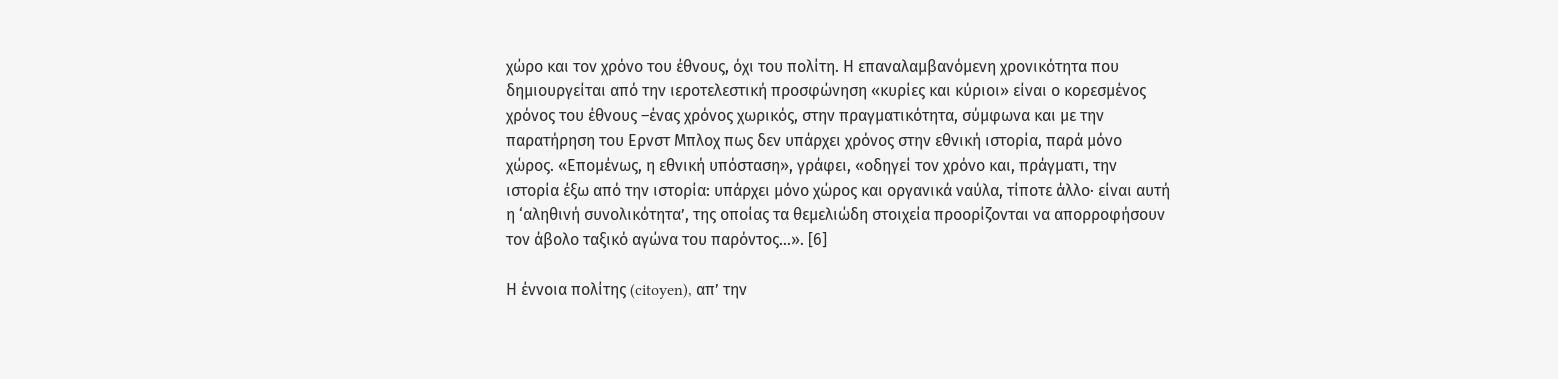χώρο και τον χρόνο του έθνους, όχι του πολίτη. Η επαναλαμβανόμενη χρονικότητα που δημιουργείται από την ιεροτελεστική προσφώνηση «κυρίες και κύριοι» είναι ο κορεσμένος χρόνος του έθνους –ένας χρόνος χωρικός, στην πραγματικότητα, σύμφωνα και με την παρατήρηση του Ερνστ Μπλοχ πως δεν υπάρχει χρόνος στην εθνική ιστορία, παρά μόνο χώρος. «Επομένως, η εθνική υπόσταση», γράφει, «οδηγεί τον χρόνο και, πράγματι, την ιστορία έξω από την ιστορία: υπάρχει μόνο χώρος και οργανικά ναύλα, τίποτε άλλο· είναι αυτή η ‘αληθινή συνολικότητα’, της οποίας τα θεμελιώδη στοιχεία προορίζονται να απορροφήσουν τον άβολο ταξικό αγώνα του παρόντος…». [6]

Η έννοια πολίτης (citoyen), απ’ την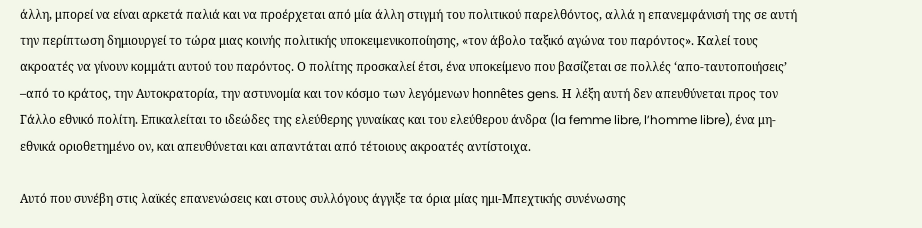άλλη, μπορεί να είναι αρκετά παλιά και να προέρχεται από μία άλλη στιγμή του πολιτικού παρελθόντος, αλλά η επανεμφάνισή της σε αυτή την περίπτωση δημιουργεί το τώρα μιας κοινής πολιτικής υποκειμενικοποίησης, «τον άβολο ταξικό αγώνα του παρόντος». Καλεί τους ακροατές να γίνουν κομμάτι αυτού του παρόντος. Ο πολίτης προσκαλεί έτσι, ένα υποκείμενο που βασίζεται σε πολλές ‘απο-ταυτοποιήσεις’ –από το κράτος, την Αυτοκρατορία, την αστυνομία και τον κόσμο των λεγόμενων honnêtes gens. Η λέξη αυτή δεν απευθύνεται προς τον Γάλλο εθνικό πολίτη. Επικαλείται το ιδεώδες της ελεύθερης γυναίκας και του ελεύθερου άνδρα (la femme libre, l’homme libre), ένα μη-εθνικά οριοθετημένο ον, και απευθύνεται και απαντάται από τέτοιους ακροατές αντίστοιχα.

Αυτό που συνέβη στις λαϊκές επανενώσεις και στους συλλόγους άγγιξε τα όρια μίας ημι-Μπεχτικής συνένωσης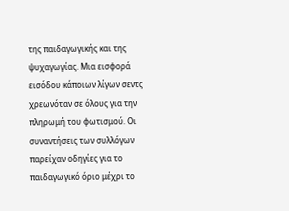της παιδαγωγικής και της ψυχαγωγίας. Μια εισφορά εισόδου κάποιων λίγων σεντς χρεωνόταν σε όλους για την πληρωμή του φωτισμού. Οι συναντήσεις των συλλόγων παρείχαν οδηγίες για το παιδαγωγικό όριο μέχρι το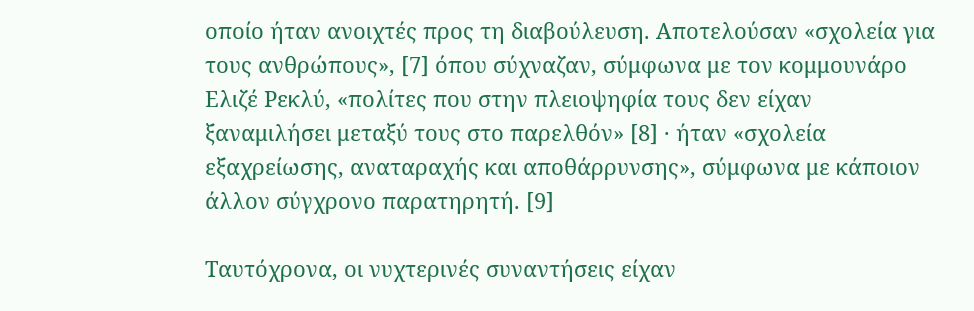οποίο ήταν ανοιχτές προς τη διαβούλευση. Αποτελούσαν «σχολεία για τους ανθρώπους», [7] όπου σύχναζαν, σύμφωνα με τον κομμουνάρο Ελιζέ Ρεκλύ, «πολίτες που στην πλειοψηφία τους δεν είχαν ξαναμιλήσει μεταξύ τους στο παρελθόν» [8] · ήταν «σχολεία εξαχρείωσης, αναταραχής και αποθάρρυνσης», σύμφωνα με κάποιον άλλον σύγχρονο παρατηρητή. [9]

Ταυτόχρονα, οι νυχτερινές συναντήσεις είχαν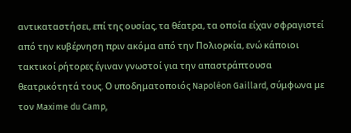αντικαταστήσει, επί της ουσίας, τα θέατρα, τα οποία είχαν σφραγιστεί από την κυβέρνηση πριν ακόμα από την Πολιορκία, ενώ κάποιοι τακτικοί ρήτορες έγιναν γνωστοί για την απαστράπτουσα θεατρικότητά τους. Ο υποδηματοποιός Napoléon Gaillard, σύμφωνα με τον Maxime du Camp,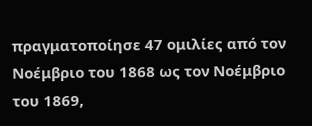πραγματοποίησε 47 ομιλίες από τον Νοέμβριο του 1868 ως τον Νοέμβριο του 1869,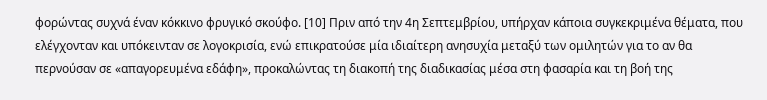φορώντας συχνά έναν κόκκινο φρυγικό σκούφο. [10] Πριν από την 4η Σεπτεμβρίου, υπήρχαν κάποια συγκεκριμένα θέματα, που ελέγχονταν και υπόκεινταν σε λογοκρισία, ενώ επικρατούσε μία ιδιαίτερη ανησυχία μεταξύ των ομιλητών για το αν θα περνούσαν σε «απαγορευμένα εδάφη», προκαλώντας τη διακοπή της διαδικασίας μέσα στη φασαρία και τη βοή της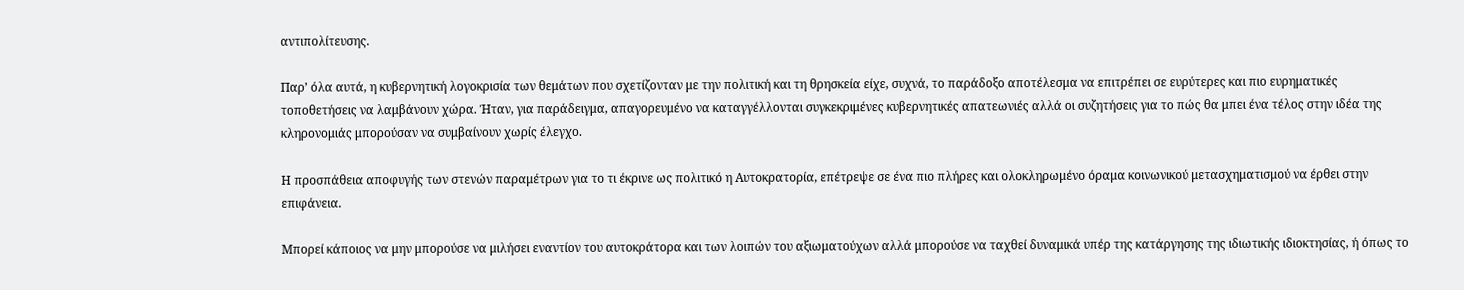αντιπολίτευσης.

Παρ’ όλα αυτά, η κυβερνητική λογοκρισία των θεμάτων που σχετίζονταν με την πολιτική και τη θρησκεία είχε, συχνά, το παράδοξο αποτέλεσμα να επιτρέπει σε ευρύτερες και πιο ευρηματικές τοποθετήσεις να λαμβάνουν χώρα. Ήταν, για παράδειγμα, απαγορευμένο να καταγγέλλονται συγκεκριμένες κυβερνητικές απατεωνιές αλλά οι συζητήσεις για το πώς θα μπει ένα τέλος στην ιδέα της κληρονομιάς μπορούσαν να συμβαίνουν χωρίς έλεγχο.

Η προσπάθεια αποφυγής των στενών παραμέτρων για το τι έκρινε ως πολιτικό η Αυτοκρατορία, επέτρεψε σε ένα πιο πλήρες και ολοκληρωμένο όραμα κοινωνικού μετασχηματισμού να έρθει στην επιφάνεια.

Μπορεί κάποιος να μην μπορούσε να μιλήσει εναντίον του αυτοκράτορα και των λοιπών του αξιωματούχων αλλά μπορούσε να ταχθεί δυναμικά υπέρ της κατάργησης της ιδιωτικής ιδιοκτησίας, ή όπως το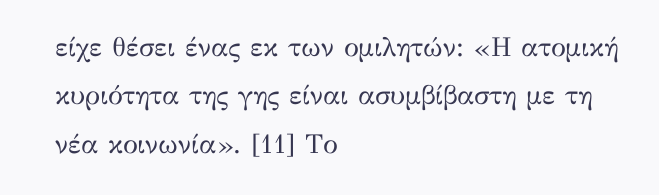είχε θέσει ένας εκ των ομιλητών: «Η ατομική κυριότητα της γης είναι ασυμβίβαστη με τη νέα κοινωνία». [11] Το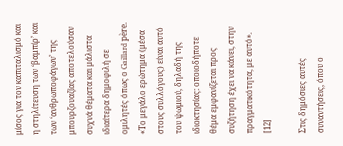μίσος για τον καπιταλισμό και η στηλίτευση των ‘βαμπίρ’ και των ‘ανθρωποφάγων’ της μπουρζουαζίας αποτελούσαν συχνά θέματα και μάλιστα ιδιαίτερα δημοφιλή σε ομιλητές όπως ο Gaillard père. «Το μεγάλο ερώτημα (μέσα στους συλλόγους) είναι αυτό του ψωμιού, δηλαδή της ιδιοκτησίας: οποιοδήποτε θέμα εμφανίζεται προς συζήτηση έχει να κάνει, στην πραγματικότητα, με αυτό». [12]

Στις δημόσιες αυτές συναντήσεις, όπου ο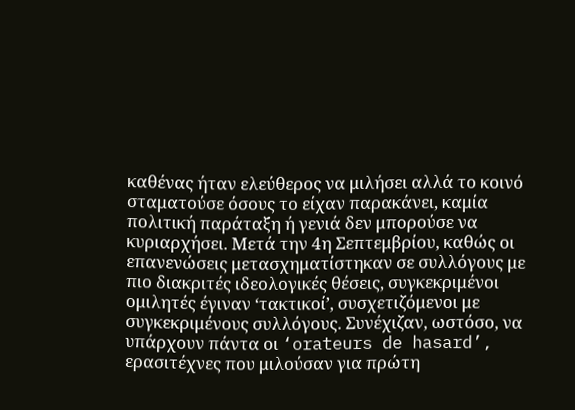καθένας ήταν ελεύθερος να μιλήσει αλλά το κοινό σταματούσε όσους το είχαν παρακάνει, καμία πολιτική παράταξη ή γενιά δεν μπορούσε να κυριαρχήσει. Μετά την 4η Σεπτεμβρίου, καθώς οι επανενώσεις μετασχηματίστηκαν σε συλλόγους με πιο διακριτές ιδεολογικές θέσεις, συγκεκριμένοι ομιλητές έγιναν ‘τακτικοί’, συσχετιζόμενοι με συγκεκριμένους συλλόγους. Συνέχιζαν, ωστόσο, να υπάρχουν πάντα οι ‘orateurs de hasard’, ερασιτέχνες που μιλούσαν για πρώτη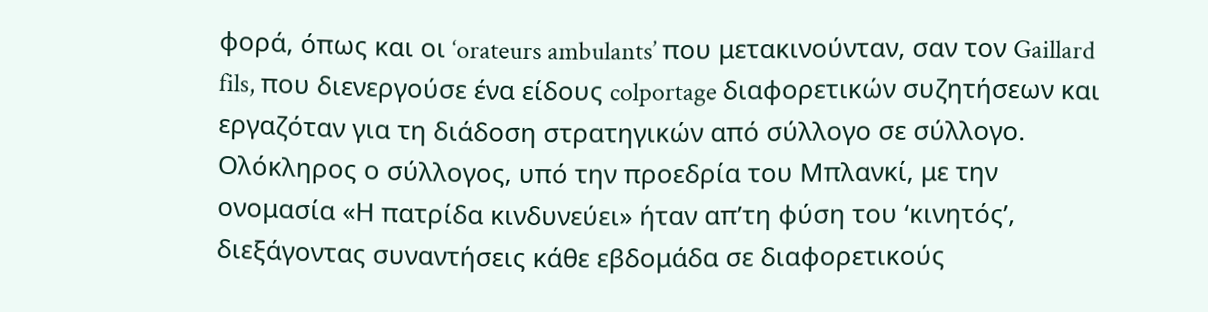φορά, όπως και οι ‘orateurs ambulants’ που μετακινούνταν, σαν τον Gaillard fils, που διενεργούσε ένα είδους colportage διαφορετικών συζητήσεων και εργαζόταν για τη διάδοση στρατηγικών από σύλλογο σε σύλλογο. Ολόκληρος ο σύλλογος, υπό την προεδρία του Μπλανκί, με την ονομασία «Η πατρίδα κινδυνεύει» ήταν απ’τη φύση του ‘κινητός’, διεξάγοντας συναντήσεις κάθε εβδομάδα σε διαφορετικούς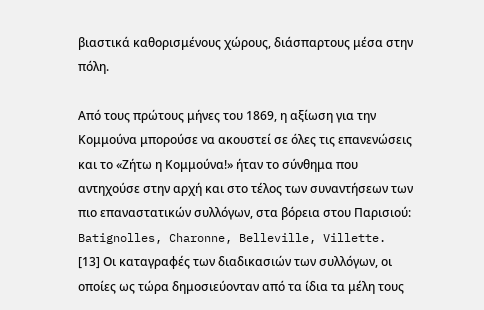βιαστικά καθορισμένους χώρους, διάσπαρτους μέσα στην πόλη.

Από τους πρώτους μήνες του 1869, η αξίωση για την Κομμούνα μπορούσε να ακουστεί σε όλες τις επανενώσεις και το «Ζήτω η Κομμούνα!» ήταν το σύνθημα που αντηχούσε στην αρχή και στο τέλος των συναντήσεων των πιο επαναστατικών συλλόγων, στα βόρεια στου Παρισιού: Batignolles, Charonne, Belleville, Villette. [13] Οι καταγραφές των διαδικασιών των συλλόγων, οι οποίες ως τώρα δημοσιεύονταν από τα ίδια τα μέλη τους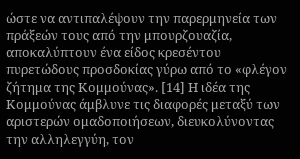ώστε να αντιπαλέψουν την παρερμηνεία των πράξεών τους από την μπουρζουαζία, αποκαλύπτουν ένα είδος κρεσέντου πυρετώδους προσδοκίας γύρω από το «φλέγον ζήτημα της Κομμούνας». [14] Η ιδέα της Κομμούνας άμβλυνε τις διαφορές μεταξύ των αριστερών ομαδοποιήσεων, διευκολύνοντας την αλληλεγγύη, τον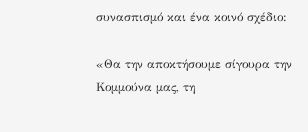συνασπισμό και ένα κοινό σχέδιο:

«Θα την αποκτήσουμε σίγουρα την Κομμούνα μας, τη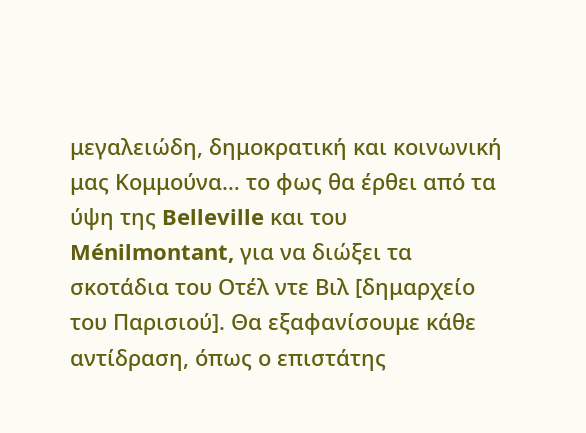μεγαλειώδη, δημοκρατική και κοινωνική μας Κομμούνα… το φως θα έρθει από τα ύψη της Belleville και του Ménilmontant, για να διώξει τα σκοτάδια του Οτέλ ντε Βιλ [δημαρχείο του Παρισιού]. Θα εξαφανίσουμε κάθε αντίδραση, όπως ο επιστάτης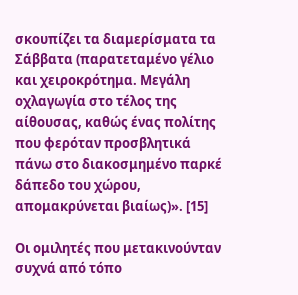σκουπίζει τα διαμερίσματα τα Σάββατα (παρατεταμένο γέλιο και χειροκρότημα. Μεγάλη οχλαγωγία στο τέλος της αίθουσας, καθώς ένας πολίτης που φερόταν προσβλητικά πάνω στο διακοσμημένο παρκέ δάπεδο του χώρου, απομακρύνεται βιαίως)». [15]

Οι ομιλητές που μετακινούνταν συχνά από τόπο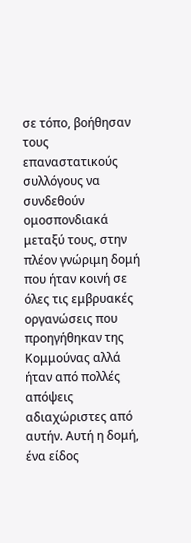σε τόπο, βοήθησαν τους επαναστατικούς συλλόγους να συνδεθούν ομοσπονδιακά μεταξύ τους, στην πλέον γνώριμη δομή που ήταν κοινή σε όλες τις εμβρυακές οργανώσεις που προηγήθηκαν της Κομμούνας αλλά ήταν από πολλές απόψεις αδιαχώριστες από αυτήν. Αυτή η δομή, ένα είδος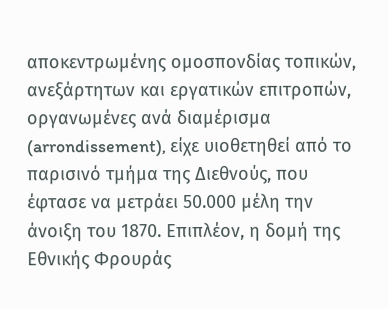αποκεντρωμένης ομοσπονδίας τοπικών, ανεξάρτητων και εργατικών επιτροπών, οργανωμένες ανά διαμέρισμα (arrondissement), είχε υιοθετηθεί από το παρισινό τμήμα της Διεθνούς, που έφτασε να μετράει 50.000 μέλη την άνοιξη του 1870. Επιπλέον, η δομή της Εθνικής Φρουράς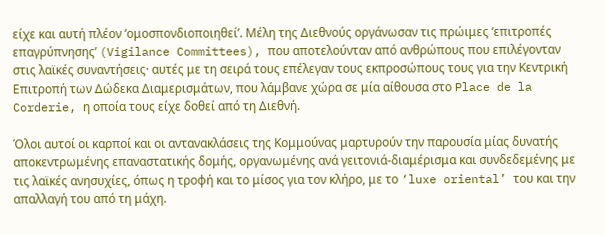είχε και αυτή πλέον ‘ομοσπονδιοποιηθεί’. Μέλη της Διεθνούς οργάνωσαν τις πρώιμες ‘επιτροπές επαγρύπνησης’ (Vigilance Committees), που αποτελούνταν από ανθρώπους που επιλέγονταν στις λαϊκές συναντήσεις· αυτές με τη σειρά τους επέλεγαν τους εκπροσώπους τους για την Κεντρική Επιτροπή των Δώδεκα Διαμερισμάτων, που λάμβανε χώρα σε μία αίθουσα στο Place de la Corderie, η οποία τους είχε δοθεί από τη Διεθνή.

Όλοι αυτοί οι καρποί και οι αντανακλάσεις της Κομμούνας μαρτυρούν την παρουσία μίας δυνατής αποκεντρωμένης επαναστατικής δομής, οργανωμένης ανά γειτονιά-διαμέρισμα και συνδεδεμένης με τις λαϊκές ανησυχίες, όπως η τροφή και το μίσος για τον κλήρο, με το ‘luxe oriental’ του και την απαλλαγή του από τη μάχη.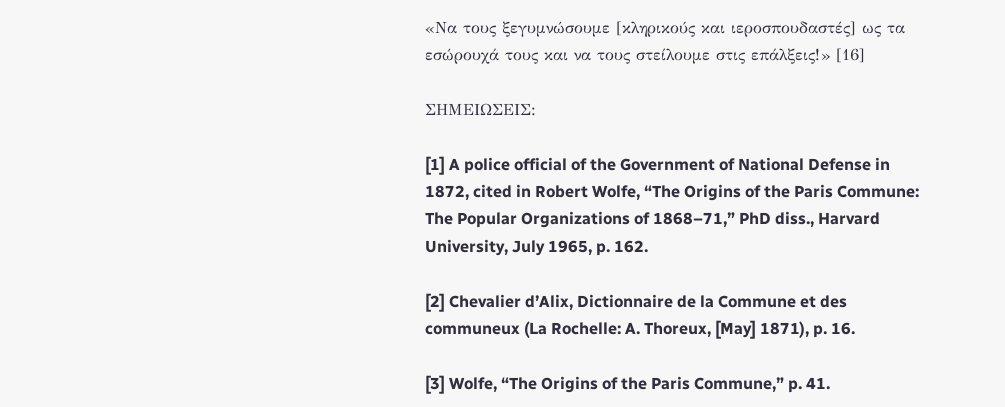«Να τους ξεγυμνώσουμε [κληρικούς και ιεροσπουδαστές] ως τα εσώρουχά τους και να τους στείλουμε στις επάλξεις!» [16]

ΣΗΜΕΙΩΣΕΙΣ:

[1] A police official of the Government of National Defense in 1872, cited in Robert Wolfe, “The Origins of the Paris Commune: The Popular Organizations of 1868–71,” PhD diss., Harvard University, July 1965, p. 162.

[2] Chevalier d’Alix, Dictionnaire de la Commune et des communeux (La Rochelle: A. Thoreux, [May] 1871), p. 16.

[3] Wolfe, “The Origins of the Paris Commune,” p. 41.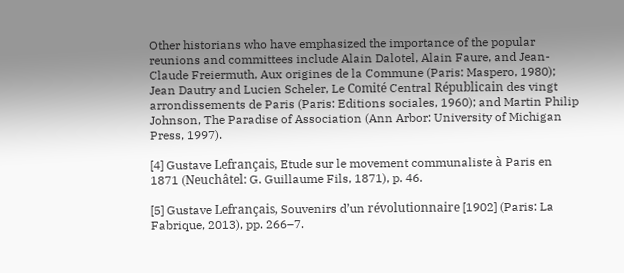Other historians who have emphasized the importance of the popular reunions and committees include Alain Dalotel, Alain Faure, and Jean-Claude Freiermuth, Aux origines de la Commune (Paris: Maspero, 1980); Jean Dautry and Lucien Scheler, Le Comité Central Républicain des vingt arrondissements de Paris (Paris: Editions sociales, 1960); and Martin Philip Johnson, The Paradise of Association (Ann Arbor: University of Michigan Press, 1997).

[4] Gustave Lefrançais, Etude sur le movement communaliste à Paris en 1871 (Neuchâtel: G. Guillaume Fils, 1871), p. 46.

[5] Gustave Lefrançais, Souvenirs d’un révolutionnaire [1902] (Paris: La Fabrique, 2013), pp. 266–7.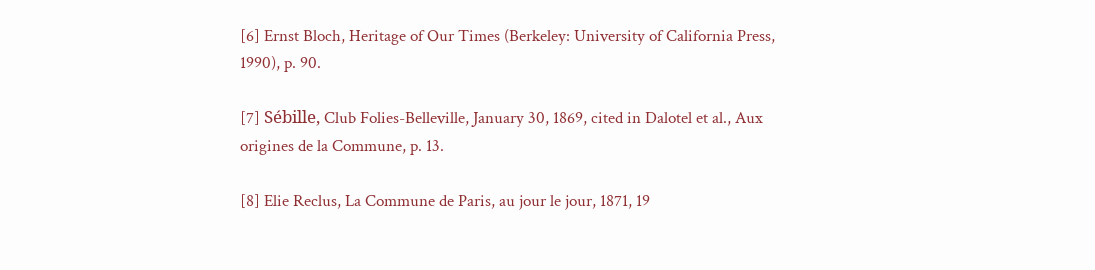[6] Ernst Bloch, Heritage of Our Times (Berkeley: University of California Press, 1990), p. 90.

[7] Sébille, Club Folies-Belleville, January 30, 1869, cited in Dalotel et al., Aux origines de la Commune, p. 13.

[8] Elie Reclus, La Commune de Paris, au jour le jour, 1871, 19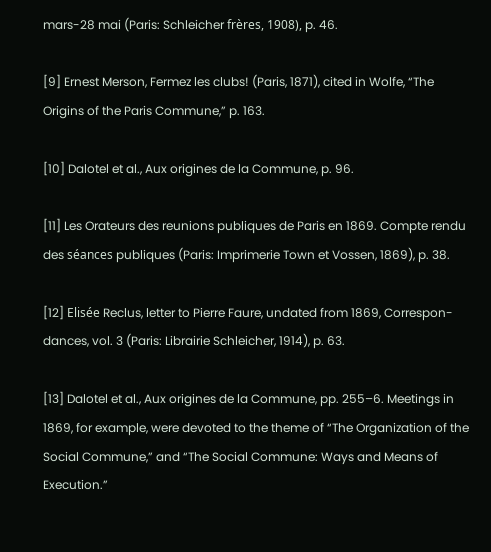mars-28 mai (Paris: Schleicher frères, 1908), p. 46.

[9] Ernest Merson, Fermez les clubs! (Paris, 1871), cited in Wolfe, “The Origins of the Paris Commune,” p. 163.

[10] Dalotel et al., Aux origines de la Commune, p. 96.

[11] Les Orateurs des reunions publiques de Paris en 1869. Compte rendu des séances publiques (Paris: Imprimerie Town et Vossen, 1869), p. 38.

[12] Elisée Reclus, letter to Pierre Faure, undated from 1869, Correspon- dances, vol. 3 (Paris: Librairie Schleicher, 1914), p. 63.

[13] Dalotel et al., Aux origines de la Commune, pp. 255–6. Meetings in 1869, for example, were devoted to the theme of “The Organization of the Social Commune,” and “The Social Commune: Ways and Means of Execution.”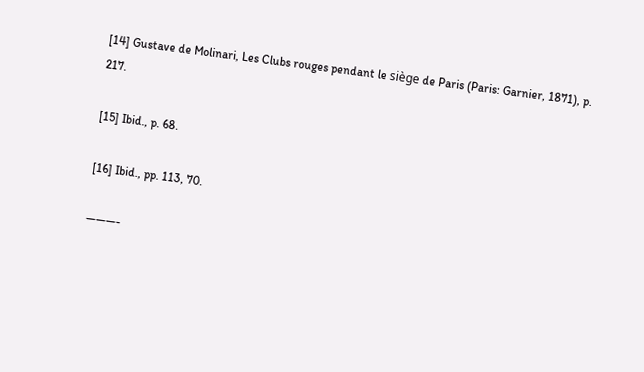[14] Gustave de Molinari, Les Clubs rouges pendant le siège de Paris (Paris: Garnier, 1871), p. 217.

[15] Ibid., p. 68.

[16] Ibid., pp. 113, 70.

———-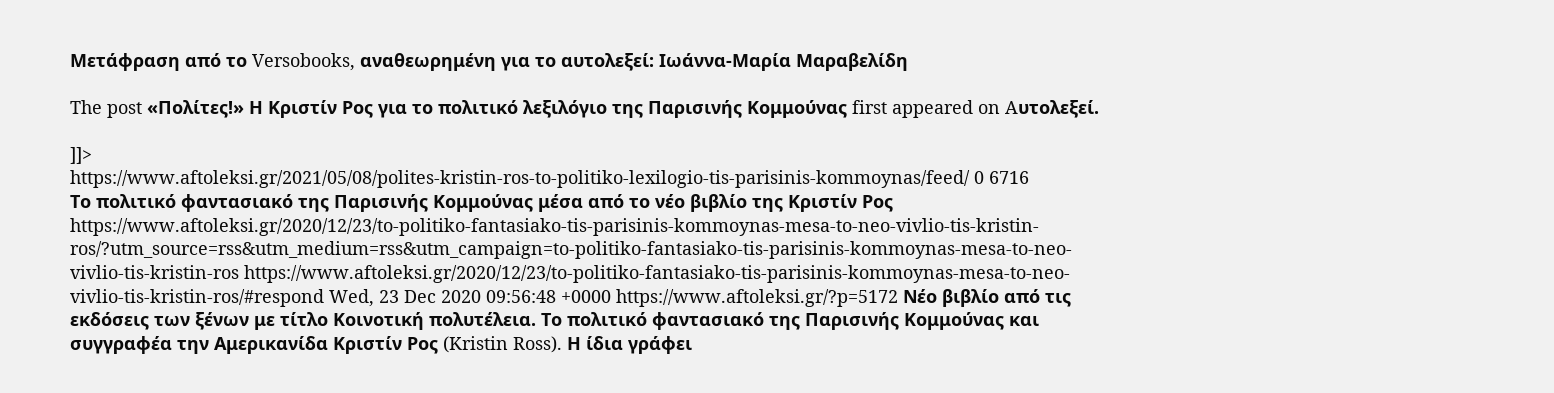Μετάφραση από το Versobooks, αναθεωρημένη για το αυτολεξεί: Ιωάννα-Μαρία Μαραβελίδη

The post «Πολίτες!» Η Κριστίν Ρος για το πολιτικό λεξιλόγιο της Παρισινής Κομμούνας first appeared on Aυτολεξεί.

]]>
https://www.aftoleksi.gr/2021/05/08/polites-kristin-ros-to-politiko-lexilogio-tis-parisinis-kommoynas/feed/ 0 6716
Το πολιτικό φαντασιακό της Παρισινής Κομμούνας μέσα από το νέο βιβλίο της Κριστίν Ρος https://www.aftoleksi.gr/2020/12/23/to-politiko-fantasiako-tis-parisinis-kommoynas-mesa-to-neo-vivlio-tis-kristin-ros/?utm_source=rss&utm_medium=rss&utm_campaign=to-politiko-fantasiako-tis-parisinis-kommoynas-mesa-to-neo-vivlio-tis-kristin-ros https://www.aftoleksi.gr/2020/12/23/to-politiko-fantasiako-tis-parisinis-kommoynas-mesa-to-neo-vivlio-tis-kristin-ros/#respond Wed, 23 Dec 2020 09:56:48 +0000 https://www.aftoleksi.gr/?p=5172 Νέο βιβλίο από τις εκδόσεις των ξένων με τίτλο Κοινοτική πολυτέλεια. Το πολιτικό φαντασιακό της Παρισινής Κομμούνας και συγγραφέα την Αμερικανίδα Κριστίν Ρος (Kristin Ross). Η ίδια γράφει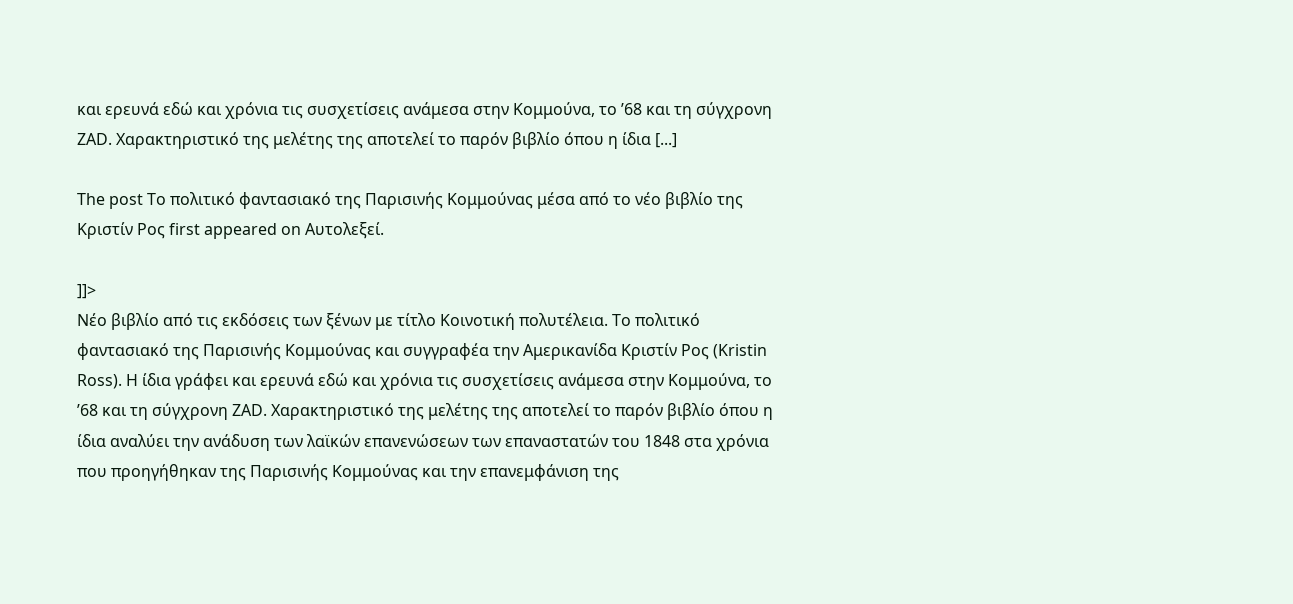και ερευνά εδώ και χρόνια τις συσχετίσεις ανάμεσα στην Κομμούνα, το ’68 και τη σύγχρονη ZAD. Χαρακτηριστικό της μελέτης της αποτελεί το παρόν βιβλίο όπου η ίδια [...]

The post Το πολιτικό φαντασιακό της Παρισινής Κομμούνας μέσα από το νέο βιβλίο της Κριστίν Ρος first appeared on Aυτολεξεί.

]]>
Νέο βιβλίο από τις εκδόσεις των ξένων με τίτλο Κοινοτική πολυτέλεια. Το πολιτικό φαντασιακό της Παρισινής Κομμούνας και συγγραφέα την Αμερικανίδα Κριστίν Ρος (Kristin Ross). Η ίδια γράφει και ερευνά εδώ και χρόνια τις συσχετίσεις ανάμεσα στην Κομμούνα, το ’68 και τη σύγχρονη ZAD. Χαρακτηριστικό της μελέτης της αποτελεί το παρόν βιβλίο όπου η ίδια αναλύει την ανάδυση των λαϊκών επανενώσεων των επαναστατών του 1848 στα χρόνια που προηγήθηκαν της Παρισινής Κομμούνας και την επανεμφάνιση της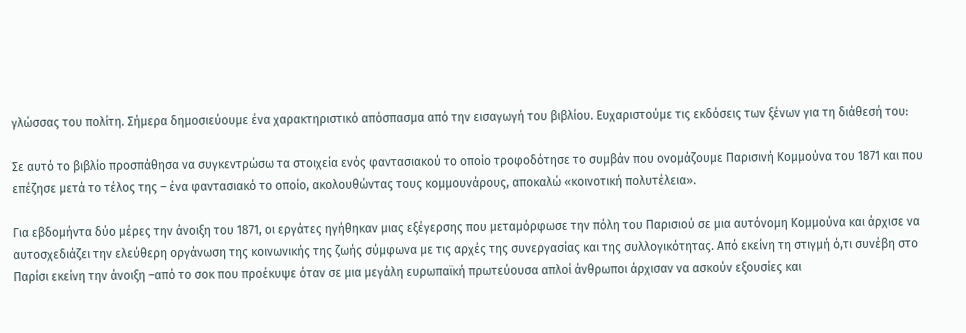γλώσσας του πολίτη. Σήμερα δημοσιεύουμε ένα χαρακτηριστικό απόσπασμα από την εισαγωγή του βιβλίου. Ευχαριστούμε τις εκδόσεις των ξένων για τη διάθεσή του:

Σε αυτό το βιβλίο προσπάθησα να συγκεντρώσω τα στοιχεία ενός φαντασιακού το οποίο τροφοδότησε το συμβάν που ονομάζουμε Παρισινή Κομμούνα του 1871 και που επέζησε μετά το τέλος της – ένα φαντασιακό το οποίο, ακολουθώντας τους κομμουνάρους, αποκαλώ «κοινοτική πολυτέλεια».

Για εβδομήντα δύο μέρες την άνοιξη του 1871, οι εργάτες ηγήθηκαν μιας εξέγερσης που μεταμόρφωσε την πόλη του Παρισιού σε μια αυτόνομη Κομμούνα και άρχισε να αυτοσχεδιάζει την ελεύθερη οργάνωση της κοινωνικής της ζωής σύμφωνα με τις αρχές της συνεργασίας και της συλλογικότητας. Από εκείνη τη στιγμή ό,τι συνέβη στο Παρίσι εκείνη την άνοιξη –από το σοκ που προέκυψε όταν σε μια μεγάλη ευρωπαϊκή πρωτεύουσα απλοί άνθρωποι άρχισαν να ασκούν εξουσίες και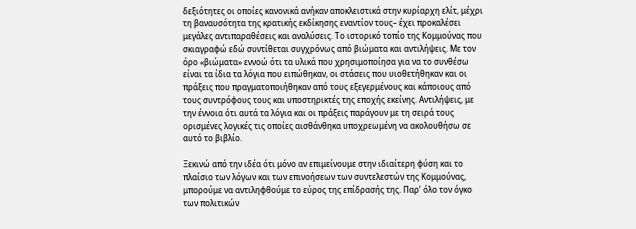δεξιότητες οι οποίες κανονικά ανήκαν αποκλειστικά στην κυρίαρχη ελίτ, μέχρι τη βαναυσότητα της κρατικής εκδίκησης εναντίον τους– έχει προκαλέσει μεγάλες αντιπαραθέσεις και αναλύσεις. Το ιστορικό τοπίο της Κομμούνας που σκιαγραφώ εδώ συντίθεται συγχρόνως από βιώματα και αντιλήψεις. Με τον όρο «βιώματα» εννοώ ότι τα υλικά που χρησιμοποίησα για να το συνθέσω είναι τα ίδια τα λόγια που ειπώθηκαν, οι στάσεις που υιοθετήθηκαν και οι πράξεις που πραγματοποιήθηκαν από τους εξεγερμένους και κάποιους από τους συντρόφους τους και υποστηρικτές της εποχής εκείνης. Αντιλήψεις, με την έννοια ότι αυτά τα λόγια και οι πράξεις παράγουν με τη σειρά τους ορισμένες λογικές τις οποίες αισθάνθηκα υποχρεωμένη να ακολουθήσω σε αυτό το βιβλίο.

Ξεκινώ από την ιδέα ότι μόνο αν επιμείνουμε στην ιδιαίτερη φύση και το πλαίσιο των λόγων και των επινοήσεων των συντελεστών της Κομμούνας, μπορούμε να αντιληφθούμε το εύρος της επίδρασής της. Παρ’ όλο τον όγκο των πολιτικών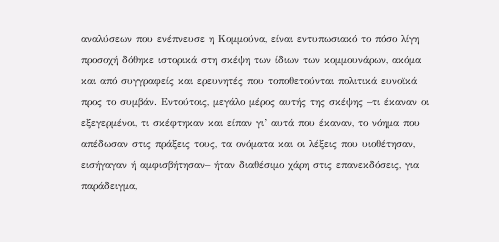αναλύσεων που ενέπνευσε η Κομμούνα, είναι εντυπωσιακό το πόσο λίγη προσοχή δόθηκε ιστορικά στη σκέψη των ίδιων των κομμουνάρων, ακόμα και από συγγραφείς και ερευνητές που τοποθετούνται πολιτικά ευνοϊκά προς το συμβάν. Εντούτοις, μεγάλο μέρος αυτής της σκέψης –τι έκαναν οι εξεγερμένοι, τι σκέφτηκαν και είπαν γι’ αυτά που έκαναν, το νόημα που απέδωσαν στις πράξεις τους, τα ονόματα και οι λέξεις που υιοθέτησαν, εισήγαγαν ή αμφισβήτησαν– ήταν διαθέσιμο χάρη στις επανεκδόσεις, για παράδειγμα,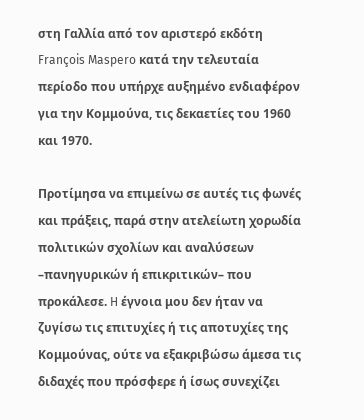στη Γαλλία από τον αριστερό εκδότη François Maspero κατά την τελευταία περίοδο που υπήρχε αυξημένο ενδιαφέρον για την Κομμούνα, τις δεκαετίες του 1960 και 1970.

Προτίμησα να επιμείνω σε αυτές τις φωνές και πράξεις, παρά στην ατελείωτη χορωδία πολιτικών σχολίων και αναλύσεων –πανηγυρικών ή επικριτικών– που προκάλεσε. H έγνοια μου δεν ήταν να ζυγίσω τις επιτυχίες ή τις αποτυχίες της Κομμούνας, ούτε να εξακριβώσω άμεσα τις διδαχές που πρόσφερε ή ίσως συνεχίζει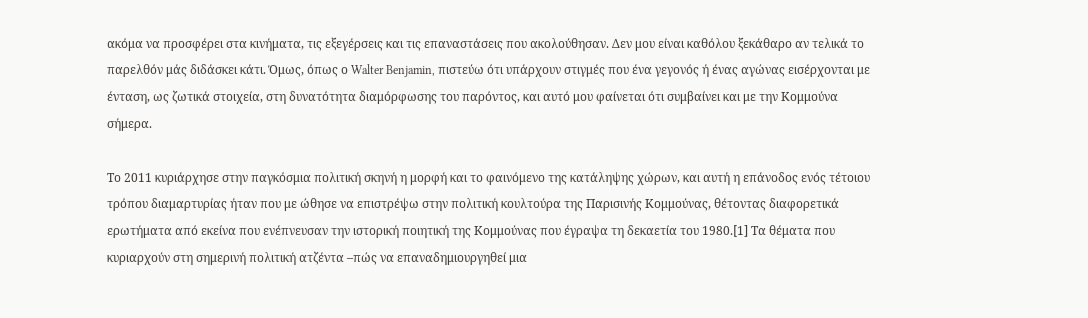ακόμα να προσφέρει στα κινήματα, τις εξεγέρσεις και τις επαναστάσεις που ακολούθησαν. Δεν μου είναι καθόλου ξεκάθαρο αν τελικά το παρελθόν μάς διδάσκει κάτι. Όμως, όπως ο Walter Benjamin, πιστεύω ότι υπάρχουν στιγμές που ένα γεγονός ή ένας αγώνας εισέρχονται με ένταση, ως ζωτικά στοιχεία, στη δυνατότητα διαμόρφωσης του παρόντος, και αυτό μου φαίνεται ότι συμβαίνει και με την Κομμούνα σήμερα.

Το 2011 κυριάρχησε στην παγκόσμια πολιτική σκηνή η μορφή και το φαινόμενο της κατάληψης χώρων, και αυτή η επάνοδος ενός τέτοιου τρόπου διαμαρτυρίας ήταν που με ώθησε να επιστρέψω στην πολιτική κουλτούρα της Παρισινής Κομμούνας, θέτοντας διαφορετικά ερωτήματα από εκείνα που ενέπνευσαν την ιστορική ποιητική της Κομμούνας που έγραψα τη δεκαετία του 1980.[1] Τα θέματα που κυριαρχούν στη σημερινή πολιτική ατζέντα –πώς να επαναδημιουργηθεί μια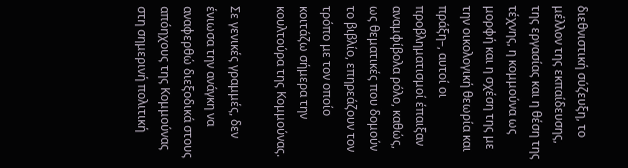διεθνιστική σύζευξη, το μέλλον της εκπαίδευσης, της εργασίας και η θέση της τέχνης, η κομμούνα ως μορφή και η σχέση της με την οικολογική θεωρία και πράξη–, αυτοί οι προβληματισμοί έπαιξαν αναμφίβολα ρόλο, καθώς, ως θεματικές που δομούν το βιβλίο, επηρεάζουν τον τρόπο με τον οποίο κοιτάζω σήμερα την κουλτούρα της Κομμούνας.

Σε γενικές γραμμές, δεν ένιωσα την ανάγκη να αναφερθώ διεξοδικά στους απόηχους της Κομμούνας στη σημερινή πολιτική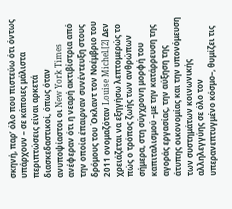σκηνή, παρ’ όλο που πιστεύω ότι όντως υπάρχουν – σε κάποιες μάλιστα περιπτώσεις είναι αρκετά διασκεδαστικοί, όπως όταν ανυποψίαστοι οι New York Times ανέφεραν ότι η νεαρή ακτιβίστρια από την οποία έπαιρναν συνέντευξη στους δρόμους του Όκλαντ τον Νοέμβριο του 2011 ονομαζόταν Louise Michel.[2] Δεν χρειάζεται να εξηγήσω λεπτομερώς το πώς ο τρόπος ζωής των ανθρώπων σήμερα, στη σύγχρονη μορφή του καπιταλισμού –με την κατάρρευση της αγοράς εργασίας, την αύξηση της άτυπης οικονομίας και την υπονόμευση των συστημάτων κοινωνικής αλληλεγγύης σε όλο τον υπερανεπτυγμένο κόσμο–, θυμίζει τις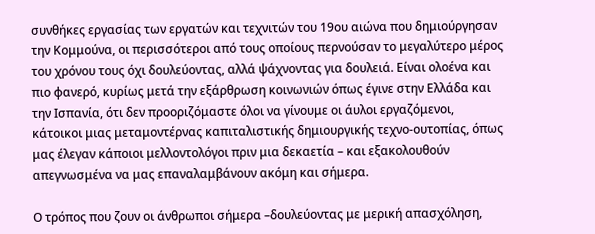συνθήκες εργασίας των εργατών και τεχνιτών του 19ου αιώνα που δημιούργησαν την Κομμούνα, οι περισσότεροι από τους οποίους περνούσαν το μεγαλύτερο μέρος του χρόνου τους όχι δουλεύοντας, αλλά ψάχνοντας για δουλειά. Είναι ολοένα και πιο φανερό, κυρίως μετά την εξάρθρωση κοινωνιών όπως έγινε στην Ελλάδα και την Ισπανία, ότι δεν προοριζόμαστε όλοι να γίνουμε οι άυλοι εργαζόμενοι, κάτοικοι μιας μεταμοντέρνας καπιταλιστικής δημιουργικής τεχνο-ουτοπίας, όπως μας έλεγαν κάποιοι μελλοντολόγοι πριν μια δεκαετία – και εξακολουθούν απεγνωσμένα να μας επαναλαμβάνουν ακόμη και σήμερα.

Ο τρόπος που ζουν οι άνθρωποι σήμερα –δουλεύοντας με μερική απασχόληση,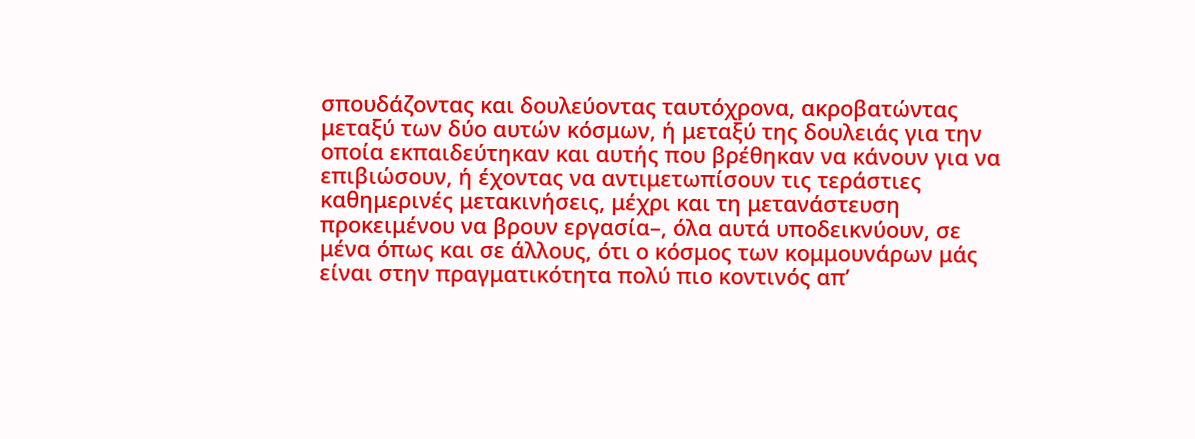σπουδάζοντας και δουλεύοντας ταυτόχρονα, ακροβατώντας μεταξύ των δύο αυτών κόσμων, ή μεταξύ της δουλειάς για την οποία εκπαιδεύτηκαν και αυτής που βρέθηκαν να κάνουν για να επιβιώσουν, ή έχοντας να αντιμετωπίσουν τις τεράστιες καθημερινές μετακινήσεις, μέχρι και τη μετανάστευση προκειμένου να βρουν εργασία–, όλα αυτά υποδεικνύουν, σε μένα όπως και σε άλλους, ότι ο κόσμος των κομμουνάρων μάς είναι στην πραγματικότητα πολύ πιο κοντινός απ’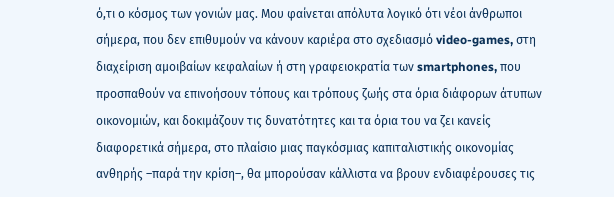ό,τι ο κόσμος των γονιών μας. Μου φαίνεται απόλυτα λογικό ότι νέοι άνθρωποι σήμερα, που δεν επιθυμούν να κάνουν καριέρα στο σχεδιασμό video-games, στη διαχείριση αμοιβαίων κεφαλαίων ή στη γραφειοκρατία των smartphones, που προσπαθούν να επινοήσουν τόπους και τρόπους ζωής στα όρια διάφορων άτυπων οικονομιών, και δοκιμάζουν τις δυνατότητες και τα όρια του να ζει κανείς διαφορετικά σήμερα, στο πλαίσιο μιας παγκόσμιας καπιταλιστικής οικονομίας ανθηρής –παρά την κρίση–, θα μπορούσαν κάλλιστα να βρουν ενδιαφέρουσες τις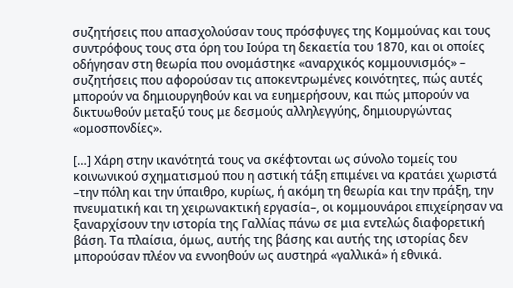συζητήσεις που απασχολούσαν τους πρόσφυγες της Κομμούνας και τους συντρόφους τους στα όρη του Ιούρα τη δεκαετία του 1870, και οι οποίες οδήγησαν στη θεωρία που ονομάστηκε «αναρχικός κομμουνισμός» – συζητήσεις που αφορούσαν τις αποκεντρωμένες κοινότητες, πώς αυτές μπορούν να δημιουργηθούν και να ευημερήσουν, και πώς μπορούν να δικτυωθούν μεταξύ τους με δεσμούς αλληλεγγύης, δημιουργώντας «ομοσπονδίες».

[…] Χάρη στην ικανότητά τους να σκέφτονται ως σύνολο τομείς του κοινωνικού σχηματισμού που η αστική τάξη επιμένει να κρατάει χωριστά –την πόλη και την ύπαιθρο, κυρίως, ή ακόμη τη θεωρία και την πράξη, την πνευματική και τη χειρωνακτική εργασία–, οι κομμουνάροι επιχείρησαν να ξαναρχίσουν την ιστορία της Γαλλίας πάνω σε μια εντελώς διαφορετική βάση. Τα πλαίσια, όμως, αυτής της βάσης και αυτής της ιστορίας δεν μπορούσαν πλέον να εννοηθούν ως αυστηρά «γαλλικά» ή εθνικά.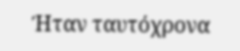Ήταν ταυτόχρονα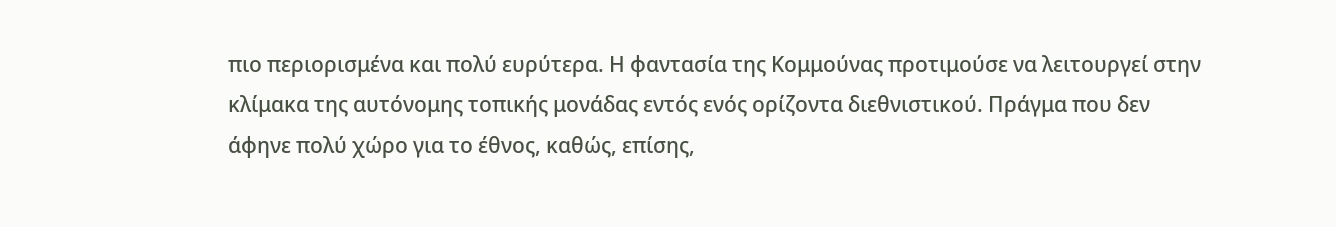πιο περιορισμένα και πολύ ευρύτερα. Η φαντασία της Κομμούνας προτιμούσε να λειτουργεί στην κλίμακα της αυτόνομης τοπικής μονάδας εντός ενός ορίζοντα διεθνιστικού. Πράγμα που δεν άφηνε πολύ χώρο για το έθνος, καθώς, επίσης,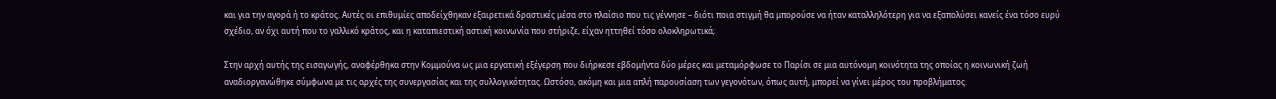και για την αγορά ή το κράτος. Αυτές οι επιθυμίες αποδείχθηκαν εξαιρετικά δραστικές μέσα στο πλαίσιο που τις γέννησε – διότι ποια στιγμή θα μπορούσε να ήταν καταλληλότερη για να εξαπολύσει κανείς ένα τόσο ευρύ σχέδιο, αν όχι αυτή που το γαλλικό κράτος, και η καταπιεστική αστική κοινωνία που στήριζε, είχαν ηττηθεί τόσο ολοκληρωτικά;

Στην αρχή αυτής της εισαγωγής, αναφέρθηκα στην Κομμούνα ως μια εργατική εξέγερση που διήρκεσε εβδομήντα δύο μέρες και μεταμόρφωσε το Παρίσι σε μια αυτόνομη κοινότητα της οποίας η κοινωνική ζωή αναδιοργανώθηκε σύμφωνα με τις αρχές της συνεργασίας και της συλλογικότητας. Ωστόσο, ακόμη και μια απλή παρουσίαση των γεγονότων, όπως αυτή, μπορεί να γίνει μέρος του προβλήματος.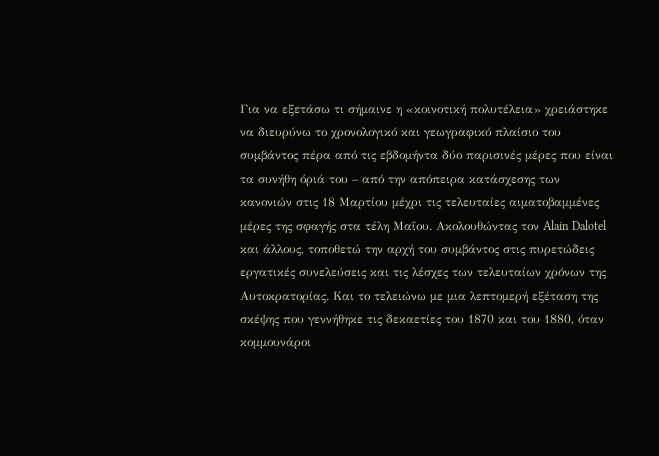Για να εξετάσω τι σήμαινε η «κοινοτική πολυτέλεια» χρειάστηκε να διευρύνω το χρονολογικό και γεωγραφικό πλαίσιο του συμβάντος πέρα από τις εβδομήντα δύο παρισινές μέρες που είναι τα συνήθη όριά του – από την απόπειρα κατάσχεσης των κανονιών στις 18 Μαρτίου μέχρι τις τελευταίες αιματοβαμμένες μέρες της σφαγής στα τέλη Μαΐου. Ακολουθώντας τον Alain Dalotel και άλλους, τοποθετώ την αρχή του συμβάντος στις πυρετώδεις εργατικές συνελεύσεις και τις λέσχες των τελευταίων χρόνων της Αυτοκρατορίας. Και το τελειώνω με μια λεπτομερή εξέταση της σκέψης που γεννήθηκε τις δεκαετίες του 1870 και του 1880, όταν κομμουνάροι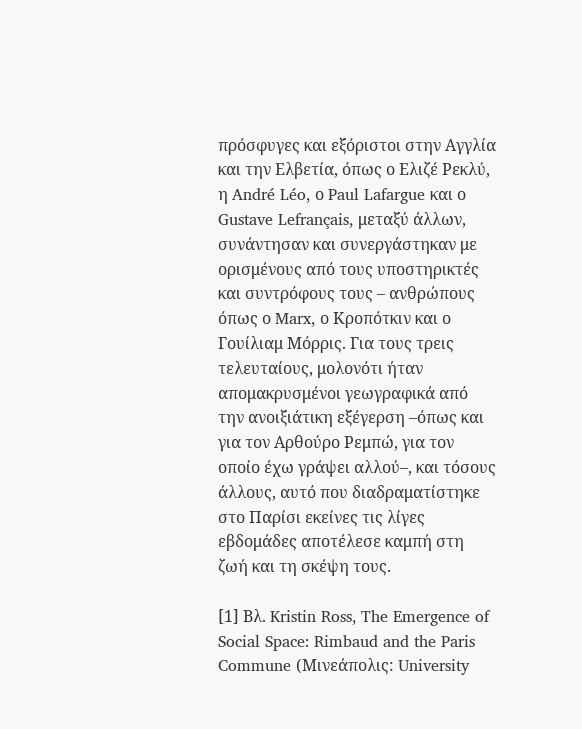πρόσφυγες και εξόριστοι στην Αγγλία και την Ελβετία, όπως ο Ελιζέ Ρεκλύ, η André Léo, ο Paul Lafargue και ο Gustave Lefrançais, μεταξύ άλλων, συνάντησαν και συνεργάστηκαν με ορισμένους από τους υποστηρικτές και συντρόφους τους – ανθρώπους όπως ο Marx, ο Κροπότκιν και ο Γουίλιαμ Μόρρις. Για τους τρεις τελευταίους, μολονότι ήταν απομακρυσμένοι γεωγραφικά από την ανοιξιάτικη εξέγερση –όπως και για τον Αρθούρο Ρεμπώ, για τον οποίο έχω γράψει αλλού–, και τόσους άλλους, αυτό που διαδραματίστηκε στο Παρίσι εκείνες τις λίγες εβδομάδες αποτέλεσε καμπή στη ζωή και τη σκέψη τους.

[1] Βλ. Kristin Ross, The Emergence of Social Space: Rimbaud and the Paris Commune (Μινεάπολις: University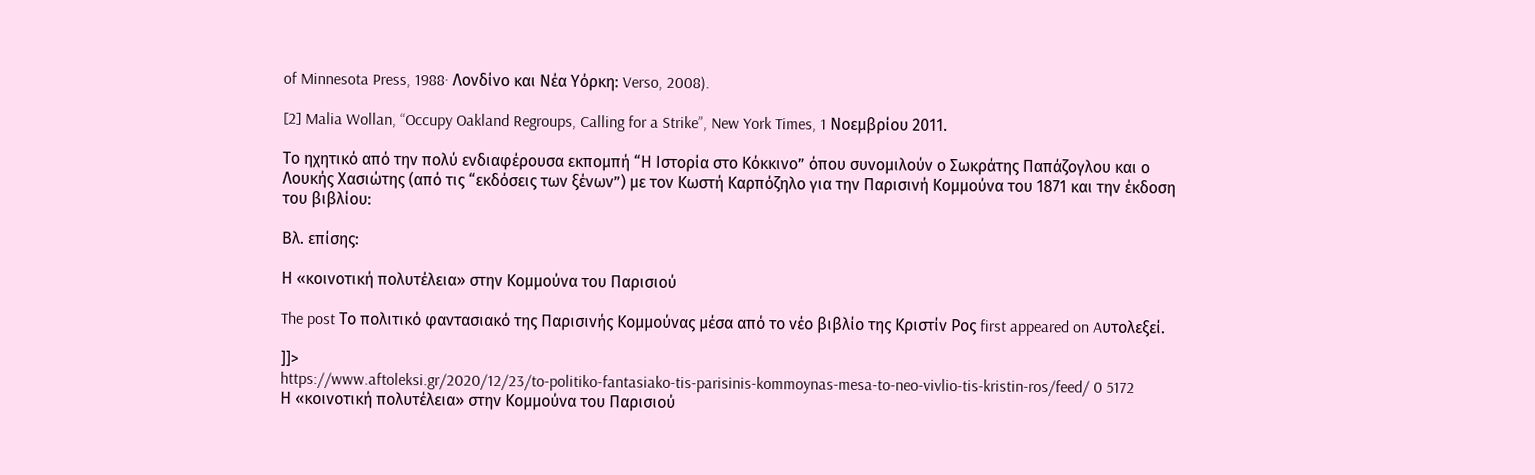of Minnesota Press, 1988· Λονδίνο και Νέα Υόρκη: Verso, 2008).

[2] Malia Wollan, “Occupy Oakland Regroups, Calling for a Strike”, New York Times, 1 Νοεμβρίου 2011.

Το ηχητικό από την πολύ ενδιαφέρουσα εκπομπή “Η Ιστορία στο Κόκκινο” όπου συνομιλούν ο Σωκράτης Παπάζογλου και ο Λουκής Χασιώτης (από τις “εκδόσεις των ξένων”) με τον Κωστή Καρπόζηλο για την Παρισινή Κομμούνα του 1871 και την έκδοση του βιβλίου:

Βλ. επίσης:

Η «κοινοτική πολυτέλεια» στην Κομμούνα του Παρισιού

The post Το πολιτικό φαντασιακό της Παρισινής Κομμούνας μέσα από το νέο βιβλίο της Κριστίν Ρος first appeared on Aυτολεξεί.

]]>
https://www.aftoleksi.gr/2020/12/23/to-politiko-fantasiako-tis-parisinis-kommoynas-mesa-to-neo-vivlio-tis-kristin-ros/feed/ 0 5172
Η «κοινοτική πολυτέλεια» στην Κομμούνα του Παρισιού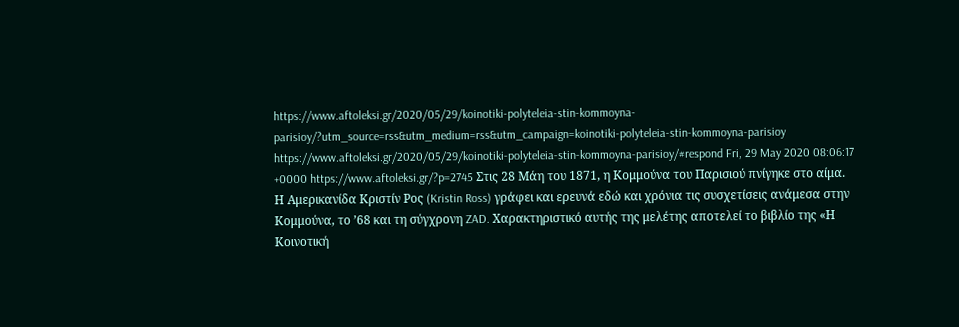https://www.aftoleksi.gr/2020/05/29/koinotiki-polyteleia-stin-kommoyna-parisioy/?utm_source=rss&utm_medium=rss&utm_campaign=koinotiki-polyteleia-stin-kommoyna-parisioy https://www.aftoleksi.gr/2020/05/29/koinotiki-polyteleia-stin-kommoyna-parisioy/#respond Fri, 29 May 2020 08:06:17 +0000 https://www.aftoleksi.gr/?p=2745 Στις 28 Μάη του 1871, η Κομμούνα του Παρισιού πνίγηκε στο αίμα. Η Αμερικανίδα Κριστίν Ρος (Kristin Ross) γράφει και ερευνά εδώ και χρόνια τις συσχετίσεις ανάμεσα στην Κομμούνα, το ’68 και τη σύγχρονη ZAD. Χαρακτηριστικό αυτής της μελέτης αποτελεί το βιβλίο της «Η Κοινοτική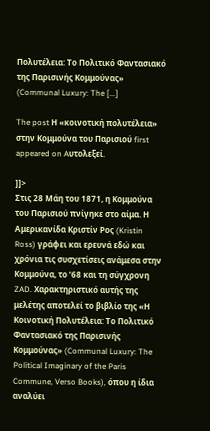Πολυτέλεια: Το Πολιτικό Φαντασιακό της Παρισινής Κομμούνας» (Communal Luxury: The [...]

The post Η «κοινοτική πολυτέλεια» στην Κομμούνα του Παρισιού first appeared on Aυτολεξεί.

]]>
Στις 28 Μάη του 1871, η Κομμούνα του Παρισιού πνίγηκε στο αίμα. Η Αμερικανίδα Κριστίν Ρος (Kristin Ross) γράφει και ερευνά εδώ και χρόνια τις συσχετίσεις ανάμεσα στην Κομμούνα, το ’68 και τη σύγχρονη ZAD. Χαρακτηριστικό αυτής της μελέτης αποτελεί το βιβλίο της «Η Κοινοτική Πολυτέλεια: Το Πολιτικό Φαντασιακό της Παρισινής Κομμούνας» (Communal Luxury: The Political Imaginary of the Paris Commune, Verso Books), όπου η ίδια αναλύει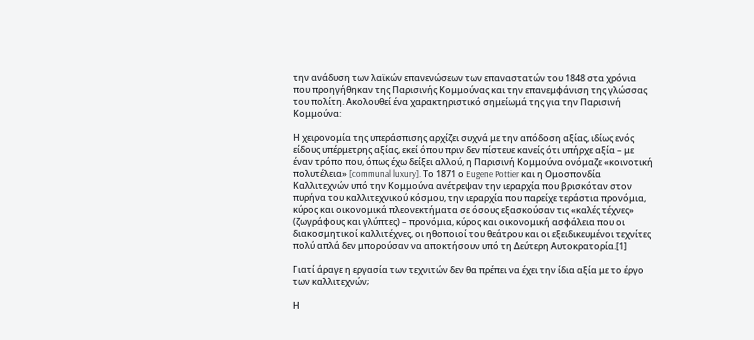την ανάδυση των λαϊκών επανενώσεων των επαναστατών του 1848 στα χρόνια που προηγήθηκαν της Παρισινής Κομμούνας και την επανεμφάνιση της γλώσσας του πολίτη. Ακολουθεί ένα χαρακτηριστικό σημείωμά της για την Παρισινή Κομμούνα:

Η χειρονομία της υπεράσπισης αρχίζει συχνά με την απόδοση αξίας, ιδίως ενός είδους υπέρμετρης αξίας, εκεί όπου πριν δεν πίστευε κανείς ότι υπήρχε αξία – με έναν τρόπο που, όπως έχω δείξει αλλού, η Παρισινή Κομμούνα ονόμαζε «κοινοτική πολυτέλεια» [communal luxury]. Το 1871 ο Eugene Pottier και η Ομοσπονδία Καλλιτεχνών υπό την Κομμούνα ανέτρεψαν την ιεραρχία που βρισκόταν στον πυρήνα του καλλιτεχνικού κόσμου, την ιεραρχία που παρείχε τεράστια προνόμια, κύρος και οικονομικά πλεονεκτήματα σε όσους εξασκούσαν τις «καλές τέχνες» (ζωγράφους και γλύπτες) – προνόμια, κύρος και οικονομική ασφάλεια που οι διακοσμητικοί καλλιτέχνες, οι ηθοποιοί του θεάτρου και οι εξειδικευμένοι τεχνίτες πολύ απλά δεν μπορούσαν να αποκτήσουν υπό τη Δεύτερη Αυτοκρατορία.[1]

Γιατί άραγε η εργασία των τεχνιτών δεν θα πρέπει να έχει την ίδια αξία με το έργο των καλλιτεχνών;

Η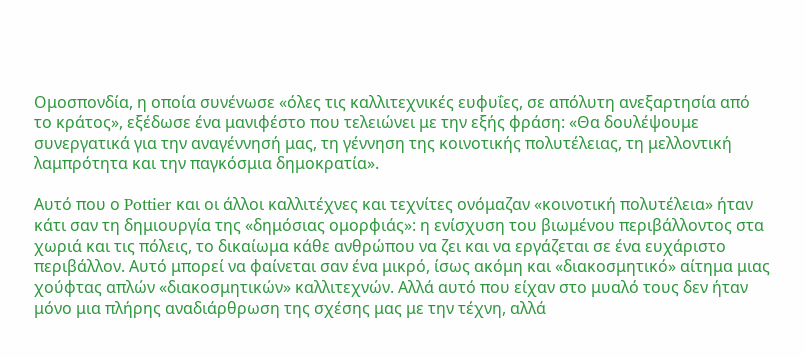Ομοσπονδία, η οποία συνένωσε «όλες τις καλλιτεχνικές ευφυΐες, σε απόλυτη ανεξαρτησία από το κράτος», εξέδωσε ένα μανιφέστο που τελειώνει με την εξής φράση: «Θα δουλέψουμε συνεργατικά για την αναγέννησή μας, τη γέννηση της κοινοτικής πολυτέλειας, τη μελλοντική λαμπρότητα και την παγκόσμια δημοκρατία».

Αυτό που ο Pottier και οι άλλοι καλλιτέχνες και τεχνίτες ονόμαζαν «κοινοτική πολυτέλεια» ήταν κάτι σαν τη δημιουργία της «δημόσιας ομορφιάς»: η ενίσχυση του βιωμένου περιβάλλοντος στα χωριά και τις πόλεις, το δικαίωμα κάθε ανθρώπου να ζει και να εργάζεται σε ένα ευχάριστο περιβάλλον. Αυτό μπορεί να φαίνεται σαν ένα μικρό, ίσως ακόμη και «διακοσμητικό» αίτημα μιας χούφτας απλών «διακοσμητικών» καλλιτεχνών. Αλλά αυτό που είχαν στο μυαλό τους δεν ήταν μόνο μια πλήρης αναδιάρθρωση της σχέσης μας με την τέχνη, αλλά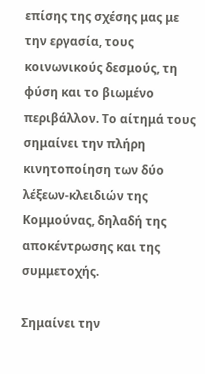επίσης της σχέσης μας με την εργασία, τους κοινωνικούς δεσμούς, τη φύση και το βιωμένο περιβάλλον. Το αίτημά τους σημαίνει την πλήρη κινητοποίηση των δύο λέξεων-κλειδιών της Κομμούνας, δηλαδή της αποκέντρωσης και της συμμετοχής.

Σημαίνει την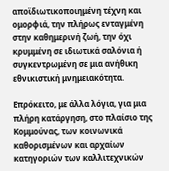αποϊδιωτικοποιημένη τέχνη και ομορφιά, την πλήρως ενταγμένη στην καθημερινή ζωή, την όχι κρυμμένη σε ιδιωτικά σαλόνια ή συγκεντρωμένη σε μια ανήθικη εθνικιστική μνημειακότητα.

Επρόκειτο, με άλλα λόγια, για μια πλήρη κατάργηση, στο πλαίσιο της Κομμούνας, των κοινωνικά καθορισμένων και αρχαίων κατηγοριών των καλλιτεχνικών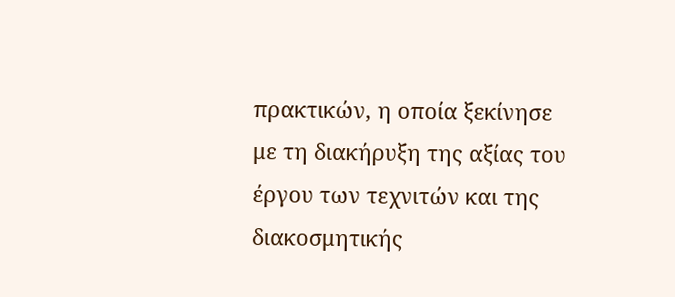πρακτικών, η οποία ξεκίνησε με τη διακήρυξη της αξίας του έργου των τεχνιτών και της διακοσμητικής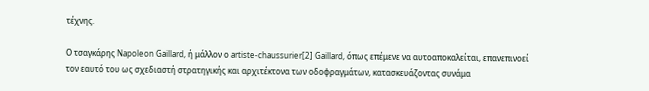τέχνης.

Ο τσαγκάρης Napoleon Gaillard, ή μάλλον ο artiste-chaussurier[2] Gaillard, όπως επέμενε να αυτοαποκαλείται, επανεπινοεί τον εαυτό του ως σχεδιαστή στρατηγικής και αρχιτέκτονα των οδοφραγμάτων, κατασκευάζοντας συνάμα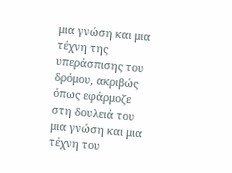μια γνώση και μια τέχνη της υπεράσπισης του δρόμου, ακριβώς όπως εφάρμοζε στη δουλειά του μια γνώση και μια τέχνη του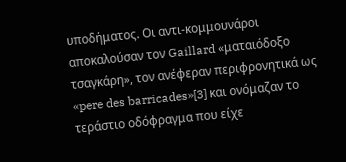υποδήματος. Οι αντι-κομμουνάροι αποκαλούσαν τον Gaillard «ματαιόδοξο τσαγκάρη», τον ανέφεραν περιφρονητικά ως «pere des barricades»[3] και ονόμαζαν το τεράστιο οδόφραγμα που είχε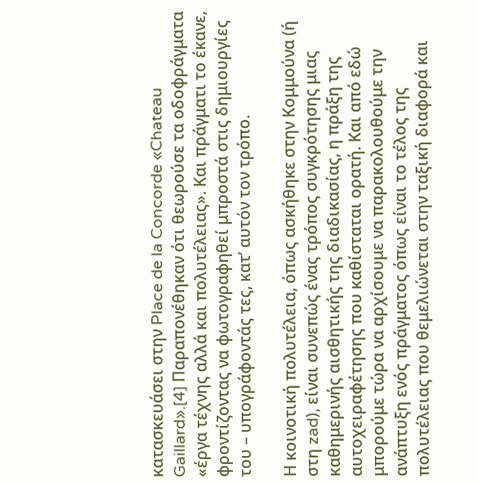κατασκευάσει στην Place de la Concorde «Chateau Gaillard».[4] Παραπονέθηκαν ότι θεωρούσε τα οδοφράγματα «έργα τέχνης αλλά και πολυτέλειας». Και πράγματι το έκανε, φροντίζοντας να φωτογραφηθεί μπροστά στις δημιουργίες του – υπογράφοντάς τες, κατ’ αυτόν τον τρόπο.

Η κοινοτική πολυτέλεια, όπως ασκήθηκε στην Κομμούνα (ή στη zad), είναι συνεπώς ένας τρόπος συγκρότησης μιας καθημερινής αισθητικής της διαδικασίας, η πράξη της αυτοχειραφέτησης που καθίσταται ορατή. Και από εδώ μπορούμε τώρα να αρχίσουμε να παρακολουθούμε την ανάπτυξη ενός πράγματος όπως είναι το τέλος της πολυτέλειας που θεμελιώνεται στην ταξική διαφορά και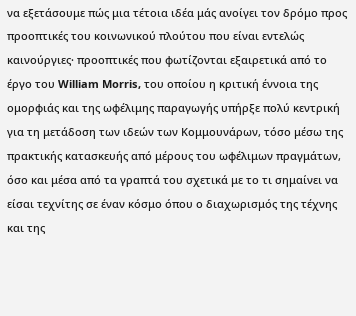να εξετάσουμε πώς μια τέτοια ιδέα μάς ανοίγει τον δρόμο προς προοπτικές του κοινωνικού πλούτου που είναι εντελώς καινούργιες· προοπτικές που φωτίζονται εξαιρετικά από το έργο του William Morris, του οποίου η κριτική έννοια της ομορφιάς και της ωφέλιμης παραγωγής υπήρξε πολύ κεντρική για τη μετάδοση των ιδεών των Κομμουνάρων, τόσο μέσω της πρακτικής κατασκευής από μέρους του ωφέλιμων πραγμάτων, όσο και μέσα από τα γραπτά του σχετικά με το τι σημαίνει να είσαι τεχνίτης σε έναν κόσμο όπου ο διαχωρισμός της τέχνης και της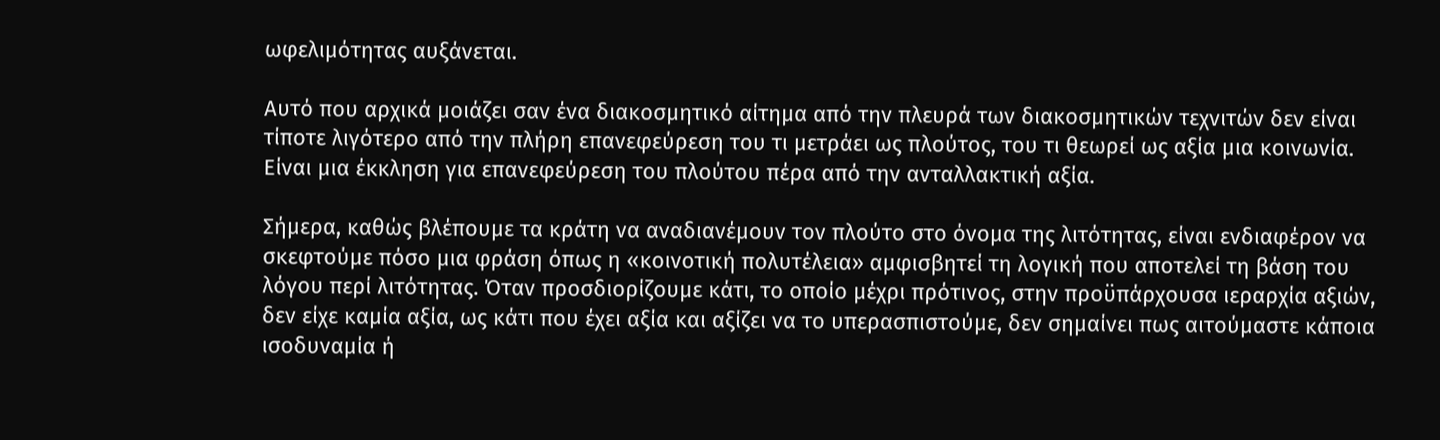ωφελιμότητας αυξάνεται.

Αυτό που αρχικά μοιάζει σαν ένα διακοσμητικό αίτημα από την πλευρά των διακοσμητικών τεχνιτών δεν είναι τίποτε λιγότερο από την πλήρη επανεφεύρεση του τι μετράει ως πλούτος, του τι θεωρεί ως αξία μια κοινωνία. Είναι μια έκκληση για επανεφεύρεση του πλούτου πέρα από την ανταλλακτική αξία.

Σήμερα, καθώς βλέπουμε τα κράτη να αναδιανέμουν τον πλούτο στο όνομα της λιτότητας, είναι ενδιαφέρον να σκεφτούμε πόσο μια φράση όπως η «κοινοτική πολυτέλεια» αμφισβητεί τη λογική που αποτελεί τη βάση του λόγου περί λιτότητας. Όταν προσδιορίζουμε κάτι, το οποίο μέχρι πρότινος, στην προϋπάρχουσα ιεραρχία αξιών, δεν είχε καμία αξία, ως κάτι που έχει αξία και αξίζει να το υπερασπιστούμε, δεν σημαίνει πως αιτούμαστε κάποια ισοδυναμία ή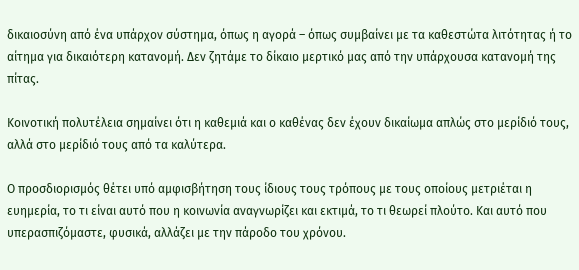δικαιοσύνη από ένα υπάρχον σύστημα, όπως η αγορά – όπως συμβαίνει με τα καθεστώτα λιτότητας ή το αίτημα για δικαιότερη κατανομή. Δεν ζητάμε το δίκαιο μερτικό μας από την υπάρχουσα κατανομή της πίτας.

Κοινοτική πολυτέλεια σημαίνει ότι η καθεμιά και ο καθένας δεν έχουν δικαίωμα απλώς στο μερίδιό τους, αλλά στο μερίδιό τους από τα καλύτερα.

Ο προσδιορισμός θέτει υπό αμφισβήτηση τους ίδιους τους τρόπους με τους οποίους μετριέται η ευημερία, το τι είναι αυτό που η κοινωνία αναγνωρίζει και εκτιμά, το τι θεωρεί πλούτο. Και αυτό που υπερασπιζόμαστε, φυσικά, αλλάζει με την πάροδο του χρόνου.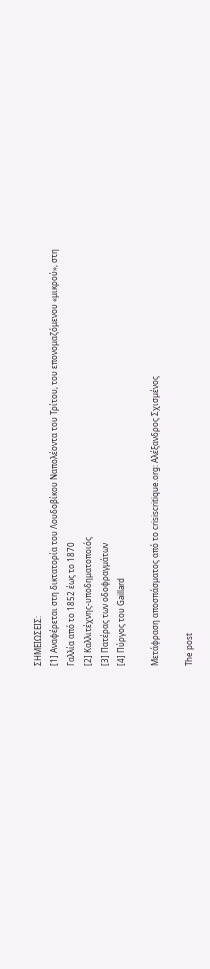ΣΗΜΕΙΩΣΕΙΣ:
[1] Αναφέρεται στη δικτατορία του Λουδοβίκου Ναπολέοντα του Τρίτου, του επονομαζόμενου «μικρού», στη Γαλλία από το 1852 έως το 1870
[2] Καλλιτέχνης-υποδηματοποιός
[3] Πατέρας των οδοφραγμάτων
[4] Πύργος του Gaillard

Μετάφραση αποσπάσματος από το crisiscritique.org: Αλέξανδρος Σχισμένος

The post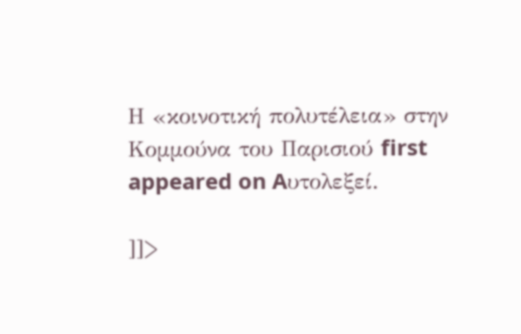Η «κοινοτική πολυτέλεια» στην Κομμούνα του Παρισιού first appeared on Aυτολεξεί.

]]>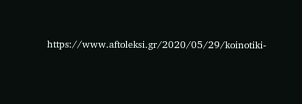https://www.aftoleksi.gr/2020/05/29/koinotiki-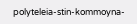polyteleia-stin-kommoyna-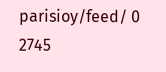parisioy/feed/ 0 2745